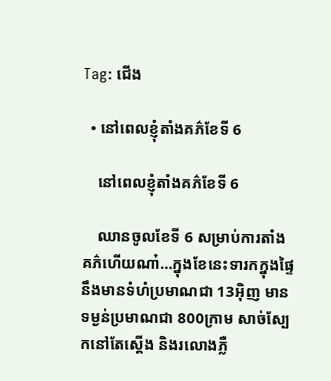Tag: ជើង

  • នៅពេលខ្ញុំតាំងគភ៌ខែទី 6

    នៅពេលខ្ញុំតាំងគភ៌ខែទី 6

    ឈានចូលខែទី 6 សម្រាប់ការតាំងគភ៌ហើយណា៎…ក្នុងខែនេះទារកក្នុងផ្ទៃនឹងមានទំហំប្រមាណជា 13អ៊ិញ មានទម្ងន់ប្រមាណជា 800ក្រាម សាច់ស្បែកនៅតែស្ដើង និងរលោងភ្លឺ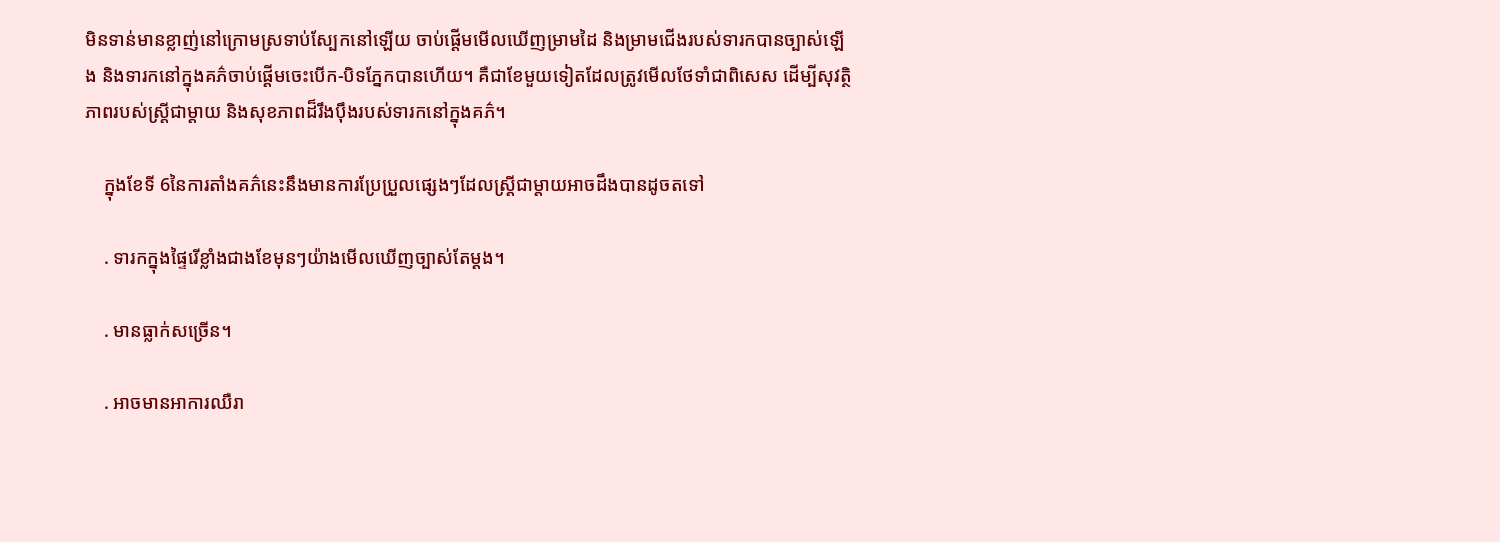មិនទាន់មានខ្លាញ់នៅក្រោមស្រទាប់ស្បែកនៅឡើយ ចាប់ផ្ដើមមើលឃើញម្រាមដៃ និងម្រាមជើងរបស់ទារកបានច្បាស់ឡើង និងទារកនៅក្នុងគភ៌ចាប់ផ្ដើមចេះបើក-បិទភ្នែកបានហើយ។ គឺជាខែមួយទៀតដែលត្រូវមើលថែទាំជាពិសេស ដើម្បីសុវត្ថិភាពរបស់ស្រ្តីជាម្ដាយ និងសុខភាពដ៏រឹងប៉ឹងរបស់ទារកនៅក្នុងគភ៌។

    ក្នុងខែទី 6នៃការតាំងគភ៌នេះនឹងមានការប្រែប្រួលផ្សេងៗដែលស្រ្តីជាម្ដាយអាចដឹងបានដូចតទៅ

    . ទារកក្នុងផ្ទៃរើខ្លាំងជាងខែមុនៗយ៉ាងមើលឃើញច្បាស់តែម្ដង។

    . មានធ្លាក់សច្រើន។

    . អាចមានអាការឈឺរា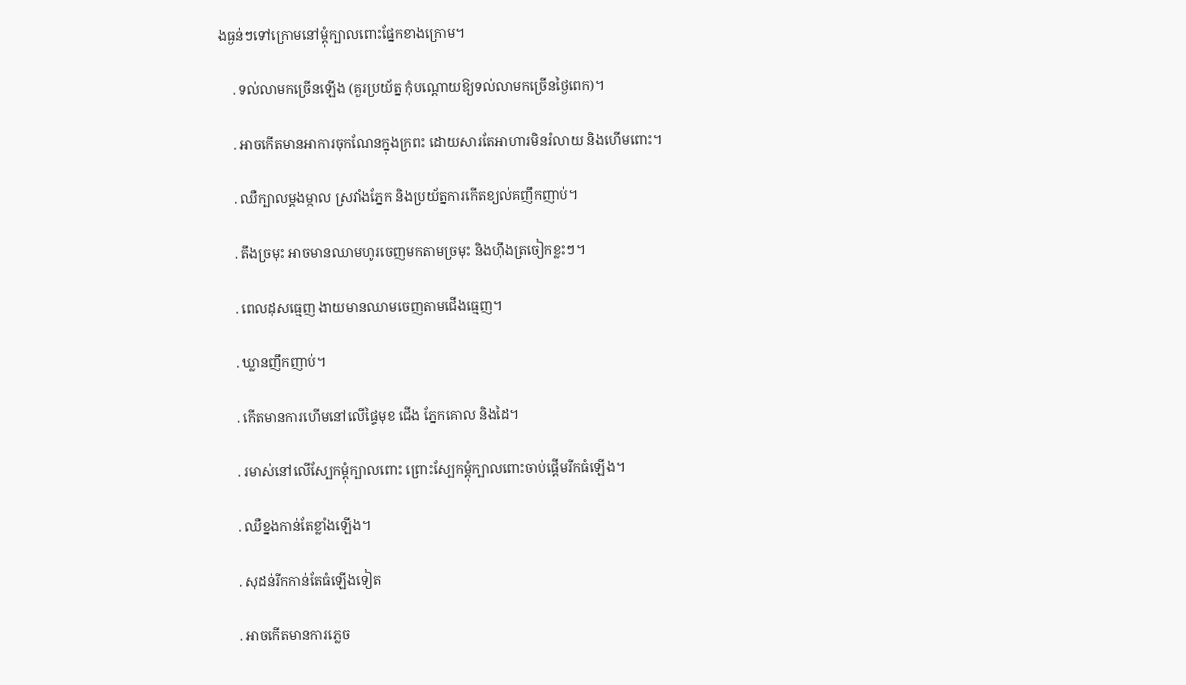ងធ្ងន់ៗទៅក្រោមនៅម្ដុំក្បាលពោះផ្នែកខាងក្រោម។

    . ទល់លាមកច្រើនឡើង (គួរប្រយ័ត្ន កុំបណ្ដោយឱ្យទល់លាមកច្រើនថ្ងៃពេក)។

    . អាចកើតមានអាការចុកណែនក្នុងក្រពះ ដោយសារតែអាហារមិនរំលាយ និងហើមពោះ។

    . ឈឺក្បាលម្ដងម្កាល ស្រវាំងភ្នែក និងប្រយ័ត្នការកើតខ្យល់គញឹកញាប់។

    . តឹងច្រមុះ អាចមានឈាមហូរចេញមកតាមច្រមុះ និងហ៊ឹងត្រចៀកខ្លះៗ។

    . ពេលដុសធ្មេញ ងាយមានឈាមចេញតាមជើងធ្មេញ។

    . ឃ្លានញឹកញាប់។

    . កើតមានការហើមនៅលើផ្ទៃមុខ ជើង ភ្នែកគោល និងដៃ។

    . រមាស់នៅលើស្បែកម្ដុំក្បាលពោះ ព្រោះស្បែកម្ដុំក្បាលពោះចាប់ផ្ដើមរីកធំឡើង។

    . ឈឺខ្នងកាន់តែខ្លាំងឡើង។

    . សុដន់រីកកាន់តែធំឡើងទៀត

    . អាចកើតមានការភ្លេច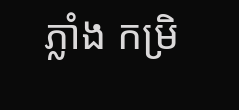ភ្លាំង កម្រិ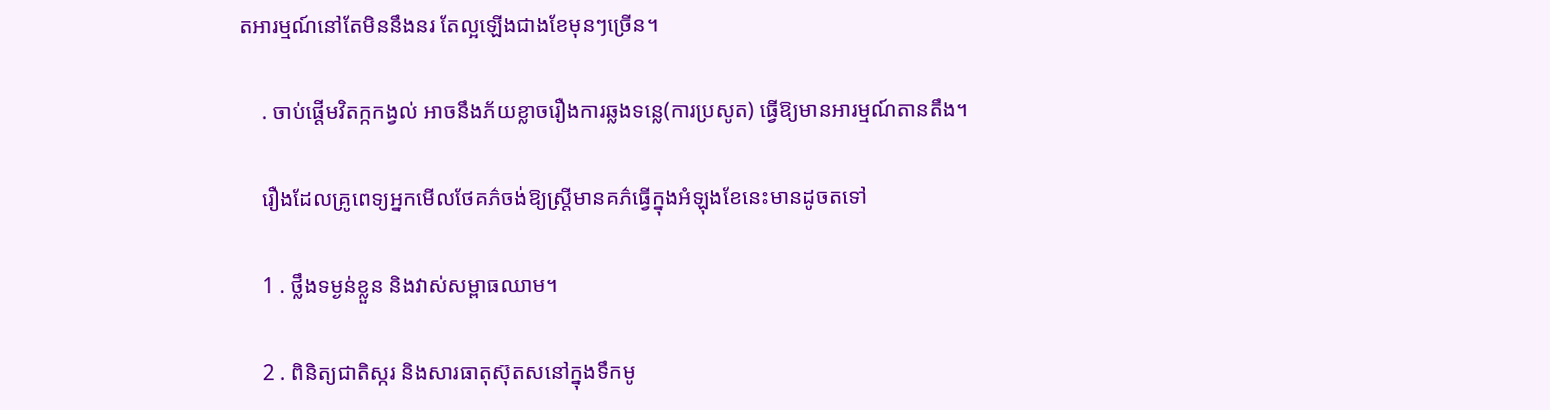តអារម្មណ៍នៅតែមិននឹងនរ តែល្អឡើងជាងខែមុនៗច្រើន។

    . ចាប់ផ្ដើមវិតក្កកង្វល់ អាចនឹងភ័យខ្លាចរឿងការឆ្លងទន្លេ(ការប្រសូត) ធ្វើឱ្យមានអារម្មណ៍តានតឹង។

    រឿងដែលគ្រូពេទ្យអ្នកមើលថែគភ៌ចង់ឱ្យស្រ្តីមានគភ៌ធ្វើក្នុងអំឡុងខែនេះមានដូចតទៅ

    1 . ថ្លឹងទម្ងន់ខ្លួន និងវាស់សម្ពាធឈាម។

    2 . ពិនិត្យជាតិស្ករ និងសារធាតុស៊ុតសនៅក្នុងទឹកមូ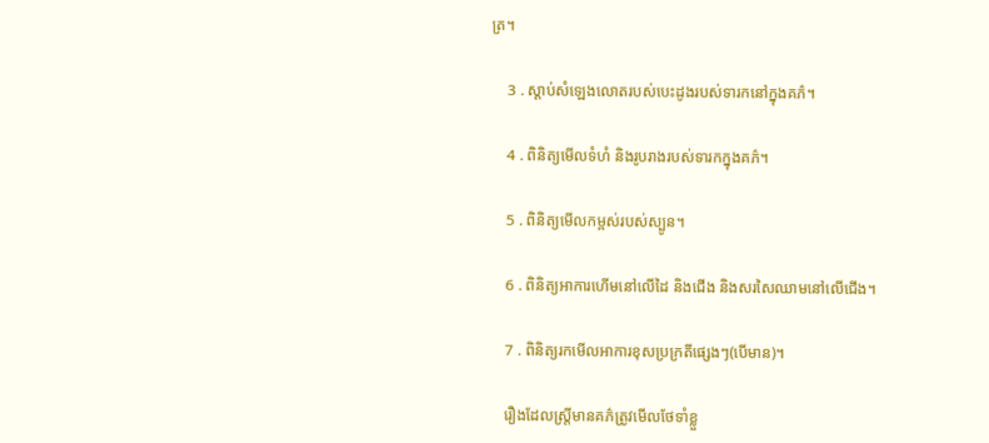ត្រ។

    3 . ស្ដាប់សំឡេងលោតរបស់បេះដូងរបស់ទារកនៅក្នុងគភ៌។

    4 . ពិនិត្យមើលទំហំ និងរូបរាងរបស់ទារកក្នុងគភ៌។

    5 . ពិនិត្យមើលកម្ពស់របស់ស្បូន។

    6 . ពិនិត្យអាការហើមនៅលើដៃ និងជើង និងសរសៃឈាមនៅលើជើង។

    7 . ពិនិត្យរកមើលអាការខុសប្រក្រតីផ្សេងៗ(បើមាន)។

    រឿងដែលស្រ្តីមានគភ៌ត្រូវមើលថែទាំខ្លួ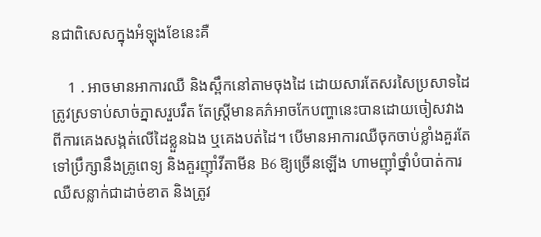នជាពិសេសក្នុងអំឡុងខែនេះគឺ

    1 . អាចមានអាការឈឺ និងស្ពឹកនៅតាមចុងដៃ ដោយសារតែសរសៃប្រសាទដៃត្រូវស្រទាប់សាច់ភ្នាសរួបរឹត តែស្រ្តីមានគភ៌អាចកែបញ្ហានេះបានដោយចៀសវាងពីការគេងសង្កត់លើដៃខ្លួនឯង ឬគេងបត់ដៃ។ បើមានអាការឈឺចុកចាប់ខ្លាំងគួរតែទៅប្រឹក្សានឹងគ្រូពេទ្យ និងគួរញ៉ាំវីតាមីន B6 ឱ្យច្រើនឡើង ហាមញ៉ាំថ្នាំបំបាត់ការឈឺសន្លាក់ជាដាច់ខាត និងត្រូវ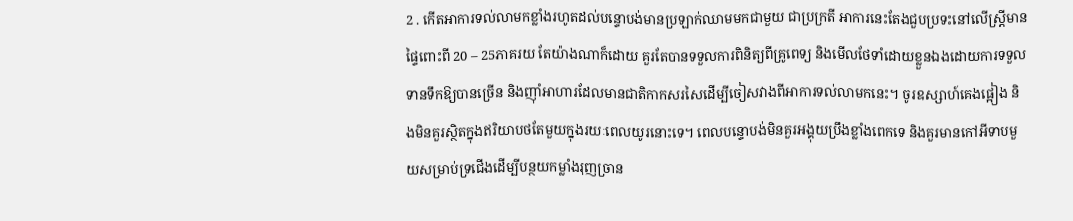2 . កើតអាការទល់លាមកខ្លាំងរហូតដល់បន្ទោបង់មានប្រឡាក់ឈាមមកជាមួយ ជាប្រក្រតី អាការនេះតែងជួបប្រទះនៅលើស្រ្តីមានផ្ទៃពោះពី 20 – 25ភាគរយ តែយ៉ាងណាក៏ដោយ គួរតែបានទទួលការពិនិត្យពីគ្រូពេទ្យ និងមើលថែទាំដោយខ្លួនឯងដោយការទទួលទានទឹកឱ្យបានច្រើន និងញ៉ាំអាហារដែលមានជាតិកាកសរសៃដើម្បីចៀសវាងពីអាការទល់លាមកនេះ។ ចូរឧស្សាហ៍គេងផ្អៀង និងមិនគួរស្ថិតក្នុងឥរិយាបថតែមួយក្នុងរយៈពេលយូរនោះទេ។ ពេលបន្ទោបង់មិនគួរអង្គុយប្រឹងខ្លាំងពេកទេ និងគួរមានកៅអីទាបមួយសម្រាប់ទ្រជើងដើម្បីបន្ថយកម្លាំងរុញច្រាន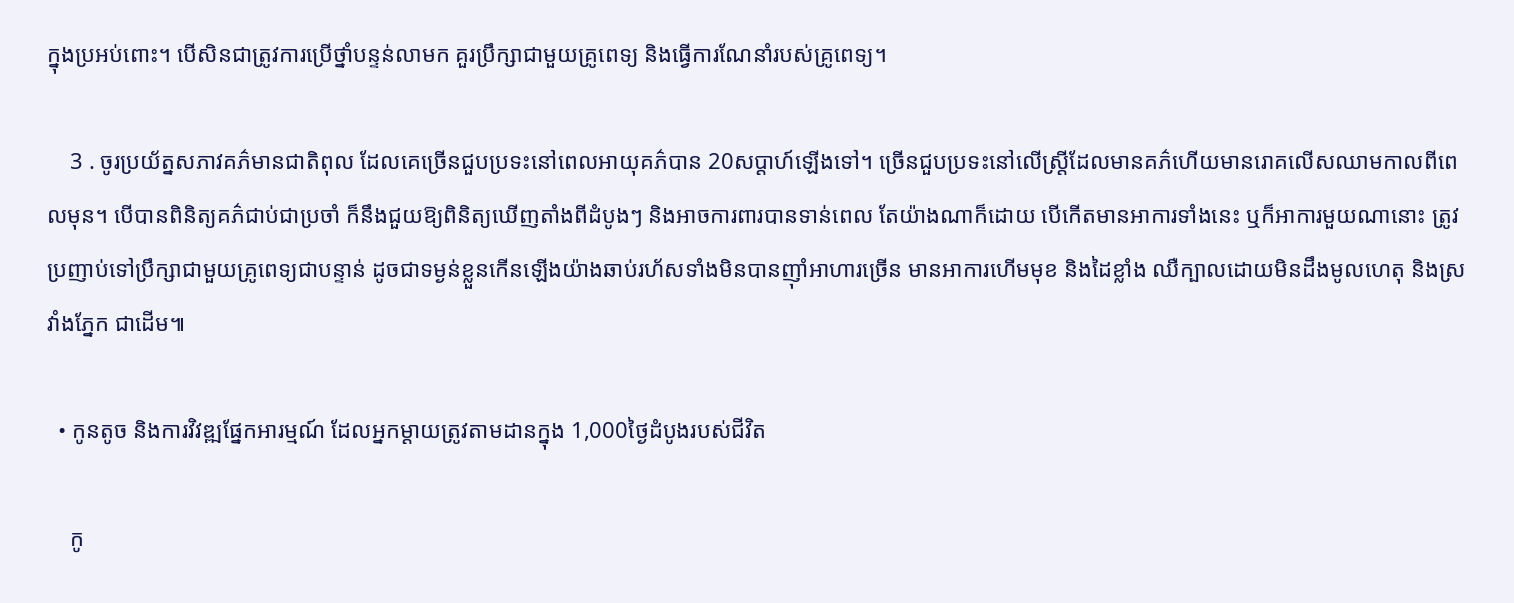ក្នុងប្រអប់ពោះ។ បើសិនជាត្រូវការប្រើថ្នាំបន្ទន់លាមក គួរប្រឹក្សាជាមួយគ្រូពេទ្យ និងធ្វើការណែនាំរបស់គ្រូពេទ្យ។

    3 . ចូរប្រយ័ត្នសភាវគភ៌មានជាតិពុល ដែលគេច្រើនជួបប្រទះនៅពេលអាយុគភ៌បាន 20សប្ដាហ៍ឡើងទៅ។ ច្រើនជួបប្រទះនៅលើស្រ្តីដែលមានគភ៌ហើយមានរោគលើសឈាមកាលពីពេលមុន។ បើបានពិនិត្យគភ៌ជាប់ជាប្រចាំ ក៏នឹងជួយឱ្យពិនិត្យឃើញតាំងពីដំបូងៗ និងអាចការពារបានទាន់ពេល តែយ៉ាងណាក៏ដោយ បើកើតមានអាការទាំងនេះ ឬក៏អាការមួយណានោះ ត្រូវប្រញាប់ទៅប្រឹក្សាជាមួយគ្រូពេទ្យជាបន្ទាន់ ដូចជាទម្ងន់ខ្លួនកើនឡើងយ៉ាងឆាប់រហ័សទាំងមិនបានញ៉ាំអាហារច្រើន មានអាការហើមមុខ និងដៃខ្លាំង ឈឺក្បាលដោយមិនដឹងមូលហេតុ និងស្រវាំងភ្នែក ជាដើម៕

  • កូនតូច និងការវិវឌ្ឍផ្នែកអារម្មណ៍ ដែលអ្នកម្ដាយត្រូវតាមដានក្នុង 1,000ថ្ងៃដំបូងរបស់ជីវិត

    កូ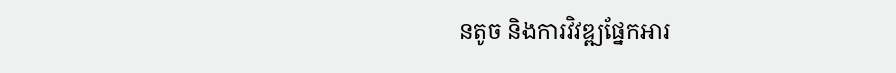នតូច និងការវិវឌ្ឍផ្នែកអារ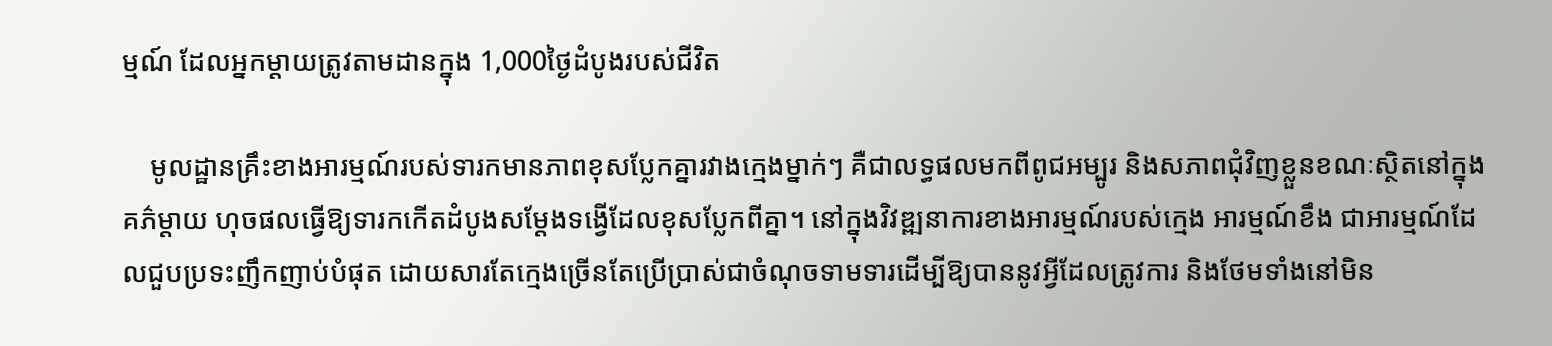ម្មណ៍ ដែលអ្នកម្ដាយត្រូវតាមដានក្នុង 1,000ថ្ងៃដំបូងរបស់ជីវិត

    មូលដ្ឋានគ្រឹះខាងអារម្មណ៍របស់ទារកមានភាពខុសប្លែកគ្នារវាងក្មេងម្នាក់ៗ គឺជាលទ្ធផលមកពីពូជអម្បូរ និងសភាពជុំវិញខ្លួនខណៈស្ថិតនៅក្នុងគភ៌ម្ដាយ ហុចផលធ្វើឱ្យទារកកើតដំបូងសម្ដែងទង្វើដែលខុសប្លែកពីគ្នា។ នៅក្នុងវិវឌ្ឍនាការខាងអារម្មណ៍របស់ក្មេង អារម្មណ៍ខឹង ជាអារម្មណ៍ដែលជួបប្រទះញឹកញាប់បំផុត ដោយសារតែក្មេងច្រើនតែប្រើប្រាស់ជាចំណុចទាមទារដើម្បីឱ្យបាននូវអ្វីដែលត្រូវការ និងថែមទាំងនៅមិន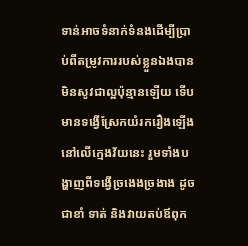ទាន់អាចទំនាក់ទំនងដើម្បីប្រាប់ពីតម្រូវការរបស់ខ្លួនឯងបានមិនសូវជាល្អប៉ុន្មានឡើយ ទើបមានទង្វើស្រែកយំរករឿងឡើងនៅលើក្មេងវ័យនេះ រួមទាំងបង្ហាញពីទង្វើច្រងេងច្រងាង ដូចជាខាំ ទាត់ និងវាយតប់ឪពុក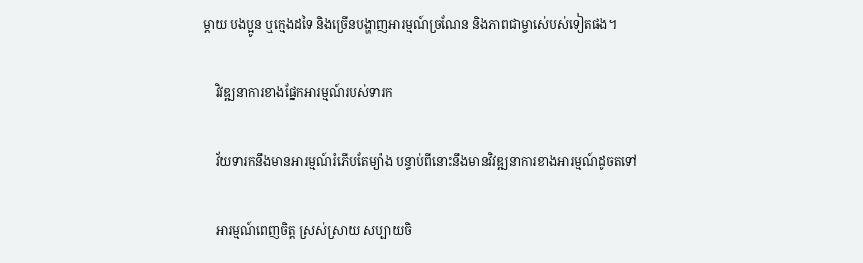ម្ដាយ បងប្អូន ឬក្មេងដទៃ និងច្រើនបង្ហាញអារម្មណ៍ច្រណែន និងភាពជាម្ចាស់េបស់ទៀតផង។

    វិវឌ្ឍនាការខាងផ្នែកអារម្មណ៍របស់ទារក

    វ័យទារកនឹងមានអារម្មណ៍រំភើបតែម្យ៉ាង បន្ទាប់ពីនោះនឹងមានវិវឌ្ឍនាការខាងអារម្មណ៍ដូចតទៅ

    អារម្មណ៍ពេញចិត្ត ស្រស់ស្រាយ សប្បាយចិ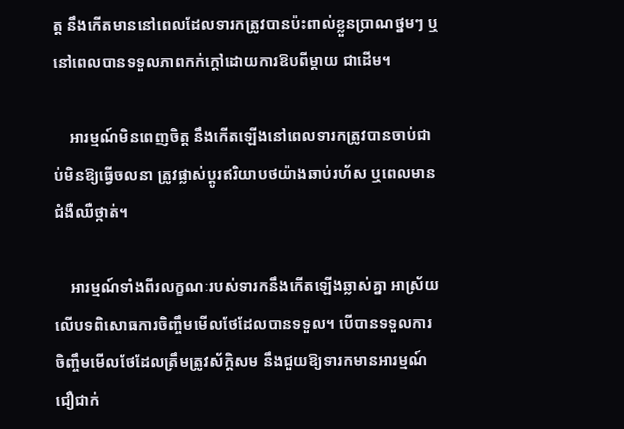ត្ត នឹងកើតមាននៅពេលដែលទារកត្រូវបានប៉ះពាល់ខ្លួនប្រាណថ្នមៗ ឬនៅពេលបានទទួលភាពកក់ក្ដៅដោយការឱបពីម្ដាយ ជាដើម។

    អារម្មណ៍មិនពេញចិត្ត នឹងកើតឡើងនៅពេលទារកត្រូវបានចាប់ជាប់មិនឱ្យធ្វើចលនា ត្រូវផ្លាស់ប្ដូរឥរិយាបថយ៉ាងឆាប់រហ័ស ឬពេលមានជំងឺឈឺថ្កាត់។

    អារម្មណ៍ទាំងពីរលក្ខណៈរបស់ទារកនឹងកើតឡើងឆ្លាស់គ្នា អាស្រ័យលើបទពិសោធការចិញ្ចឹមមើលថែដែលបានទទួល។ បើបានទទួលការចិញ្ចឹមមើលថែដែលត្រឹមត្រូវស័ក្តិសម នឹងជួយឱ្យទារកមានអារម្មណ៍ជឿជាក់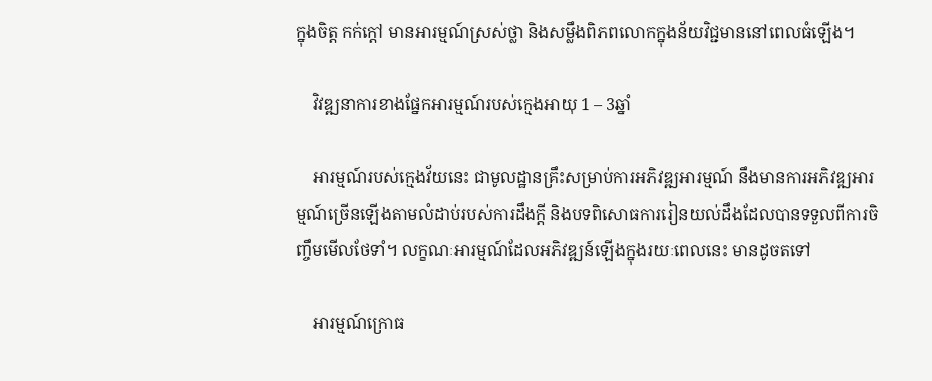ក្នុងចិត្ត កក់ក្ដៅ មានអារម្មណ៍ស្រស់ថ្លា និងសម្លឹងពិភពលោកក្នុងន័យវិជ្ជមាននៅពេលធំឡើង។

    វិវឌ្ឍនាការខាងផ្នែកអារម្មណ៍របស់ក្មេងអាយុ 1 – 3ឆ្នាំ

    អារម្មណ៍របស់ក្មេងវ័យនេះ ជាមូលដ្ឋានគ្រឹះសម្រាប់ការអភិវឌ្ឍអារម្មណ៍ នឹងមានការអភិវឌ្ឍអារម្មណ៍ច្រើនឡើងតាមលំដាប់របស់ការដឹងក្ដី និងបទពិសោធការរៀនយល់ដឹងដែលបានទទួលពីការចិញ្ចឹមមើលថែទាំ។ លក្ខណៈអារម្មណ៍ដែលអភិវឌ្ឍន៍ឡើងក្នុងរយៈពេលនេះ មានដូចតទៅ

    អារម្មណ៍ក្រោធ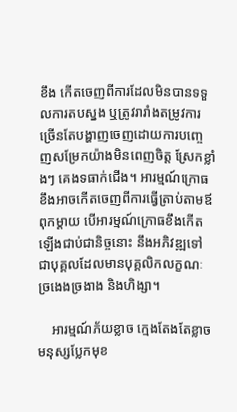ខឹង កើតចេញពីការដែលមិនបានទទួលការតបស្នង ឬត្រូវរារាំងតម្រូវការ ច្រើនតែបង្ហាញចេញដោយការបញ្ចេញសម្រែកយ៉ាងមិនពេញចិត្ត ស្រែកខ្លាំងៗ គេងទធាក់ជើង។ អារម្មណ៍ក្រោធខឹងអាចកើតចេញពីការធ្វើត្រាប់តាមឪពុកម្ដាយ បើអារម្មណ៍ក្រោធខឹងកើតឡើងជាប់ជានិច្ចនោះ នឹងអភិវឌ្ឍទៅជាបុគ្គលដែលមានបុគ្គលិកលក្ខណៈច្រងេងច្រងាង និងហិង្សា។

    អារម្មណ៍ភ័យខ្លាច ក្មេងតែងតែខ្លាចមនុស្សប្លែកមុខ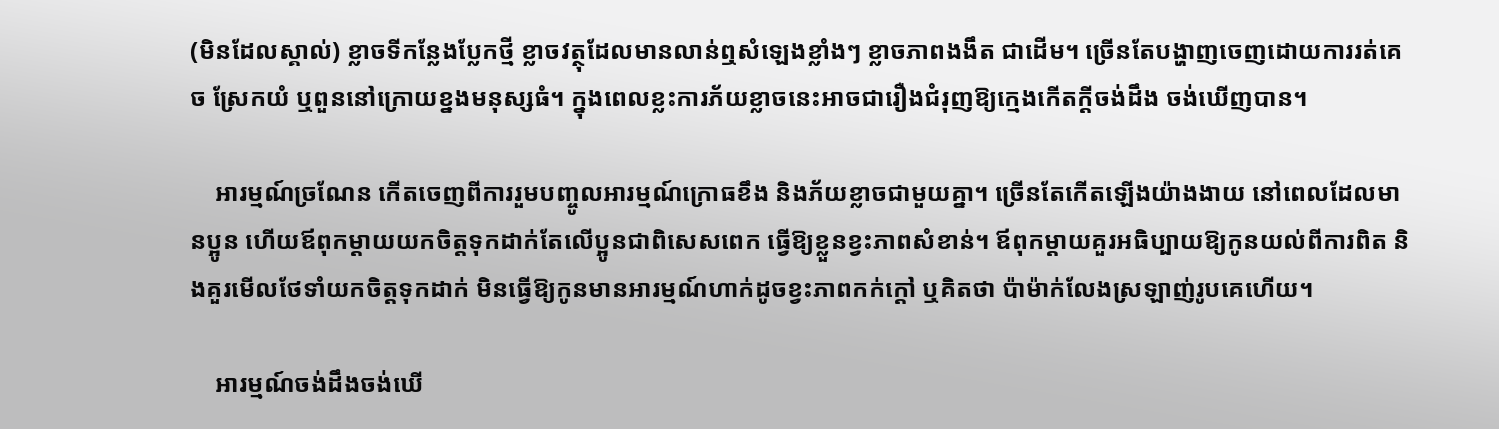(មិនដែលស្គាល់) ខ្លាចទីកន្លែងប្លែកថ្មី ខ្លាចវត្ថុដែលមានលាន់ឮសំឡេងខ្លាំងៗ ខ្លាចភាពងងឹត ជាដើម។ ច្រើនតែបង្ហាញចេញដោយការរត់គេច ស្រែកយំ ឬពួននៅក្រោយខ្នងមនុស្សធំ។ ក្នុងពេលខ្លះការភ័យខ្លាចនេះអាចជារឿងជំរុញឱ្យក្មេងកើតក្ដីចង់ដឹង ចង់ឃើញបាន។

    អារម្មណ៍ច្រណែន កើតចេញពីការរួមបញ្ចូលអារម្មណ៍ក្រោធខឹង និងភ័យខ្លាចជាមួយគ្នា។ ច្រើនតែកើតឡើងយ៉ាងងាយ នៅពេលដែលមានប្អូន ហើយឪពុកម្ដាយយកចិត្តទុកដាក់តែលើប្អូនជាពិសេសពេក ធ្វើឱ្យខ្លួនខ្វះភាពសំខាន់។ ឪពុកម្ដាយគួរអធិប្បាយឱ្យកូនយល់ពីការពិត និងគួរមើលថែទាំយកចិត្តទុកដាក់ មិនធ្វើឱ្យកូនមានអារម្មណ៍ហាក់ដូចខ្វះភាពកក់ក្ដៅ ឬគិតថា ប៉ាម៉ាក់លែងស្រឡាញ់រូបគេហើយ។

    អារម្មណ៍ចង់ដឹងចង់ឃើ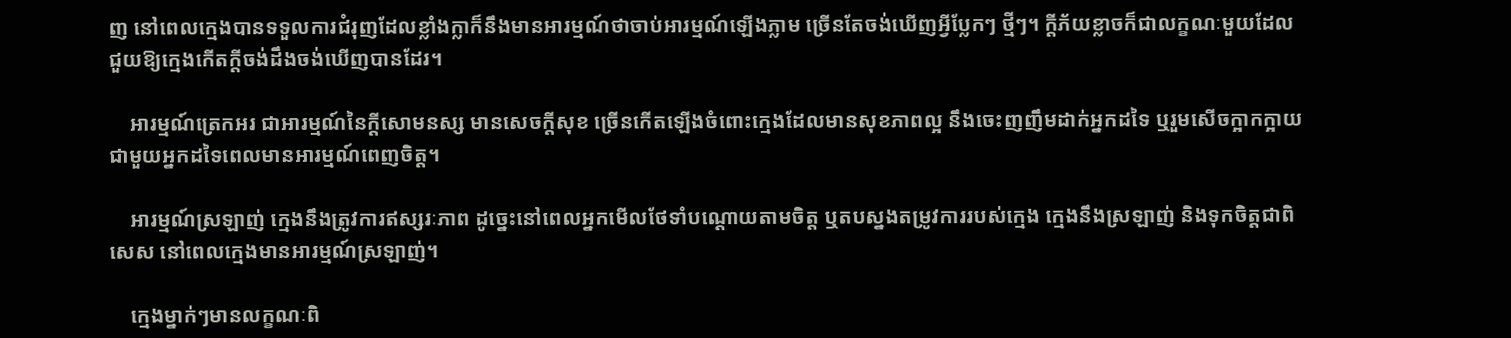ញ នៅពេលក្មេងបានទទួលការជំរុញដែលខ្លាំងក្លាក៏នឹងមានអារម្មណ៍ថាចាប់អារម្មណ៍ឡើងភ្លាម ច្រើនតែចង់ឃើញអ្វីប្លែកៗ ថ្មីៗ។ ក្ដីភ័យខ្លាចក៏ជាលក្ខណៈមួយដែលជួយឱ្យក្មេងកើតក្ដីចង់ដឹងចង់ឃើញបានដែរ។

    អារម្មណ៍ត្រេកអរ ជាអារម្មណ៍នៃក្ដីសោមនស្ស មានសេចក្ដីសុខ ច្រើនកើតឡើងចំពោះក្មេងដែលមានសុខភាពល្អ នឹងចេះញញឹមដាក់អ្នកដទៃ ឬរួមសើចក្អាកក្អាយជាមួយអ្នកដទៃពេលមានអារម្មណ៍ពេញចិត្ត។

    អារម្មណ៍ស្រឡាញ់ ក្មេងនឹងត្រូវការឥស្សរៈភាព ដូច្នេះនៅពេលអ្នកមើលថែទាំបណ្ដោយតាមចិត្ត ឬតបស្នងតម្រូវការរបស់ក្មេង ក្មេងនឹងស្រឡាញ់ និងទុកចិត្តជាពិសេស នៅពេលក្មេងមានអារម្មណ៍ស្រឡាញ់។

    ក្មេងម្នាក់ៗមានលក្ខណៈពិ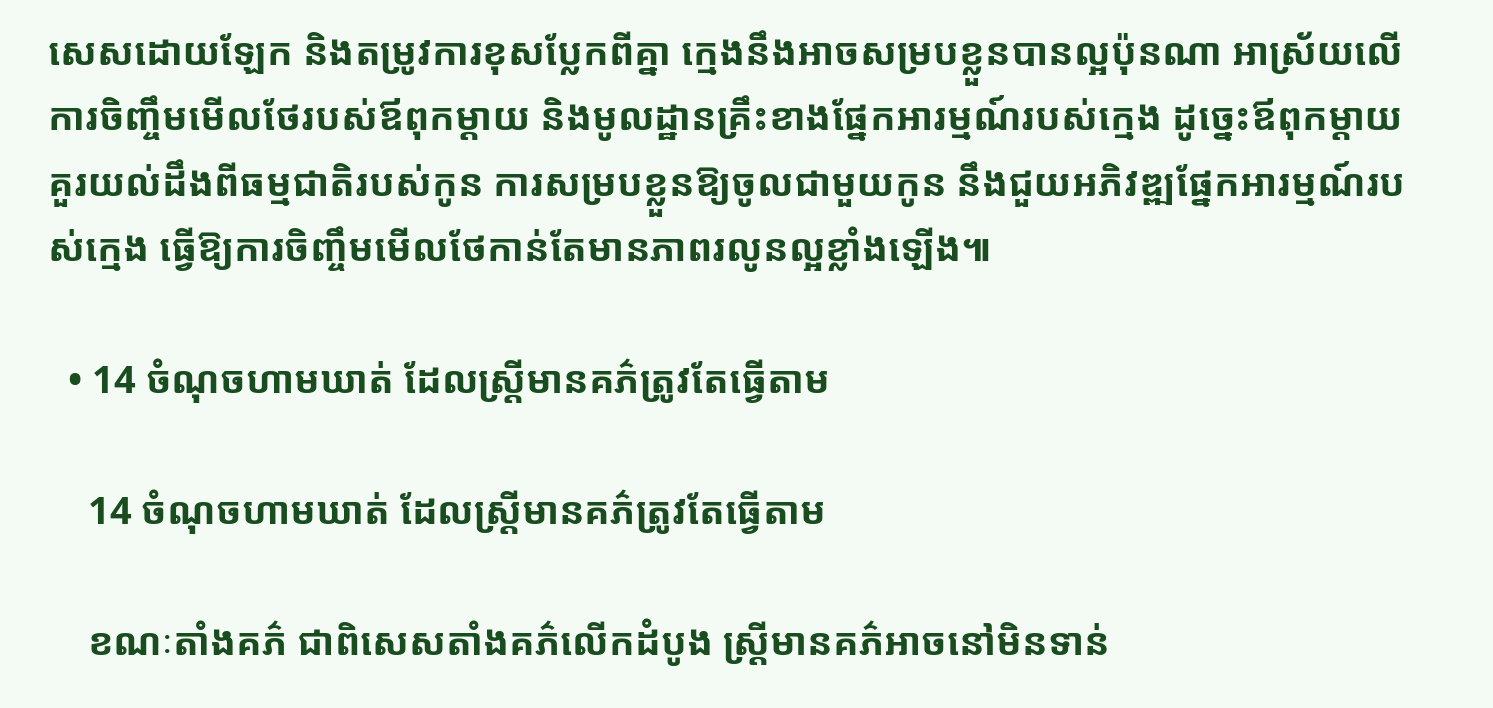សេសដោយឡែក និងតម្រូវការខុសប្លែកពីគ្នា ក្មេងនឹងអាចសម្របខ្លួនបានល្អប៉ុនណា អាស្រ័យលើការចិញ្ចឹមមើលថែរបស់ឪពុកម្ដាយ និងមូលដ្ឋានគ្រឹះខាងផ្នែកអារម្មណ៍របស់ក្មេង ដូច្នេះឪពុកម្ដាយគួរយល់ដឹងពីធម្មជាតិរបស់កូន ការសម្របខ្លួនឱ្យចូលជាមួយកូន នឹងជួយអភិវឌ្ឍផ្នែកអារម្មណ៍របស់ក្មេង ធ្វើឱ្យការចិញ្ចឹមមើលថែកាន់តែមានភាពរលូនល្អខ្លាំងឡើង៕

  • 14 ចំណុចហាមឃាត់ ដែលស្រ្តីមានគភ៌ត្រូវតែធ្វើតាម

    14 ចំណុចហាមឃាត់ ដែលស្រ្តីមានគភ៌ត្រូវតែធ្វើតាម

    ខណៈតាំងគភ៌ ជាពិសេសតាំងគភ៌លើកដំបូង ស្រ្តីមានគភ៌អាចនៅមិនទាន់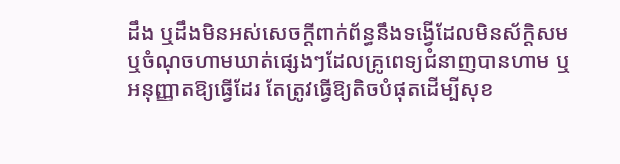ដឹង ឬដឹងមិនអស់សេចក្ដីពាក់ព័ន្ធនឹងទង្វើដែលមិនស័ក្តិសម ឬចំណុចហាមឃាត់ផ្សេងៗដែលគ្រូពេទ្យជំនាញបានហាម ឬអនុញ្ញាតឱ្យធ្វើដែរ តែត្រូវធ្វើឱ្យតិចបំផុតដើម្បីសុខ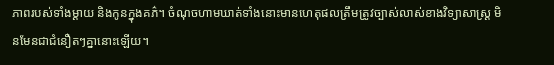ភាពរបស់ទាំងម្ដាយ និងកូនក្នុងគភ៌។ ចំណុចហាមឃាត់ទាំងនោះមានហេតុផលត្រឹមត្រូវច្បាស់លាស់ខាងវិទ្យាសាស្រ្ត មិនមែនជាជំនឿតៗគ្នានោះឡើយ។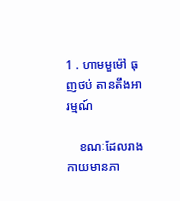1 . ហាមមួម៉ៅ ធុញថប់ តានតឹងអារម្មណ៍

    ខណៈដែលរាងកាយមានភា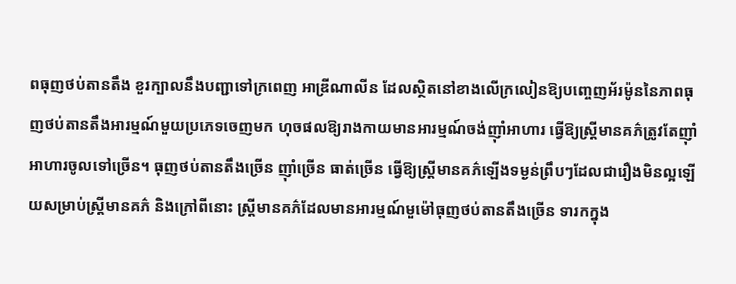ពធុញថប់តានតឹង ខួរក្បាលនឹងបញ្ជាទៅក្រពេញ អាឌ្រីណាលីន ដែលស្ថិតនៅខាងលើក្រលៀនឱ្យបញ្ចេញអ័រម៉ូននៃភាពធុញថប់តានតឹងអារម្មណ៍មួយប្រភេទចេញមក ហុចផលឱ្យរាងកាយមានអារម្មណ៍ចង់ញ៉ាំអាហារ ធ្វើឱ្យស្រ្តីមានគភ៌ត្រូវតែញ៉ាំអាហារចូលទៅច្រើន។ ធុញថប់តានតឹងច្រើន ញ៉ាំច្រើន ធាត់ច្រើន ធ្វើឱ្យស្រ្តីមានគភ៌ឡើងទម្ងន់ព្រឹបៗដែលជារឿងមិនល្អឡើយសម្រាប់ស្រ្តីមានគភ៌ និងក្រៅពីនោះ ស្រ្តីមានគភ៌ដែលមានអារម្មណ៍មួម៉ៅធុញថប់តានតឹងច្រើន ទារកក្នុង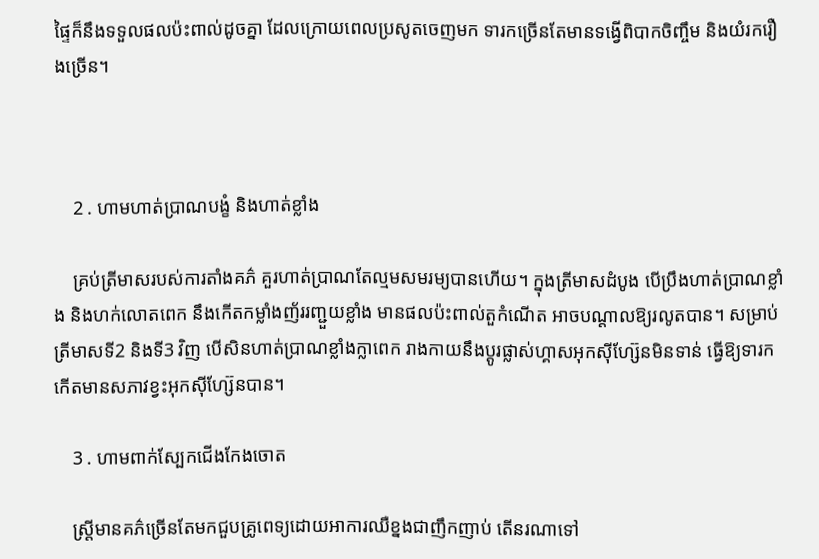ផ្ទៃក៏នឹងទទួលផលប៉ះពាល់ដូចគ្នា ដែលក្រោយពេលប្រសូតចេញមក ទារកច្រើនតែមានទង្វើពិបាកចិញ្ចឹម និងយំរករឿងច្រើន។



    2 . ហាមហាត់ប្រាណបង្ខំ និងហាត់ខ្លាំង

    គ្រប់ត្រីមាសរបស់ការតាំងគភ៌ គួរហាត់ប្រាណតែល្មមសមរម្យបានហើយ។ ក្នុងត្រីមាសដំបូង បើប្រឹងហាត់ប្រាណខ្លាំង និងហក់លោតពេក នឹងកើតកម្លាំងញ័ររញ្ជួយខ្លាំង មានផលប៉ះពាល់តួកំណើត អាចបណ្ដាលឱ្យរលូតបាន។ សម្រាប់ត្រីមាសទី2 និងទី3 វិញ បើសិនហាត់ប្រាណខ្លាំងក្លាពេក រាងកាយនឹងប្ដូរផ្លាស់ហ្គាសអុកស៊ីហ្ស៊ែនមិនទាន់ ធ្វើឱ្យទារកកើតមានសភាវខ្វះអុកស៊ីហ្ស៊ែនបាន។

    3 . ហាមពាក់ស្បែកជើងកែងចោត

    ស្រ្តីមានគភ៌ច្រើនតែមកជួបគ្រូពេទ្យដោយអាការឈឺខ្នងជាញឹកញាប់ តើនរណាទៅ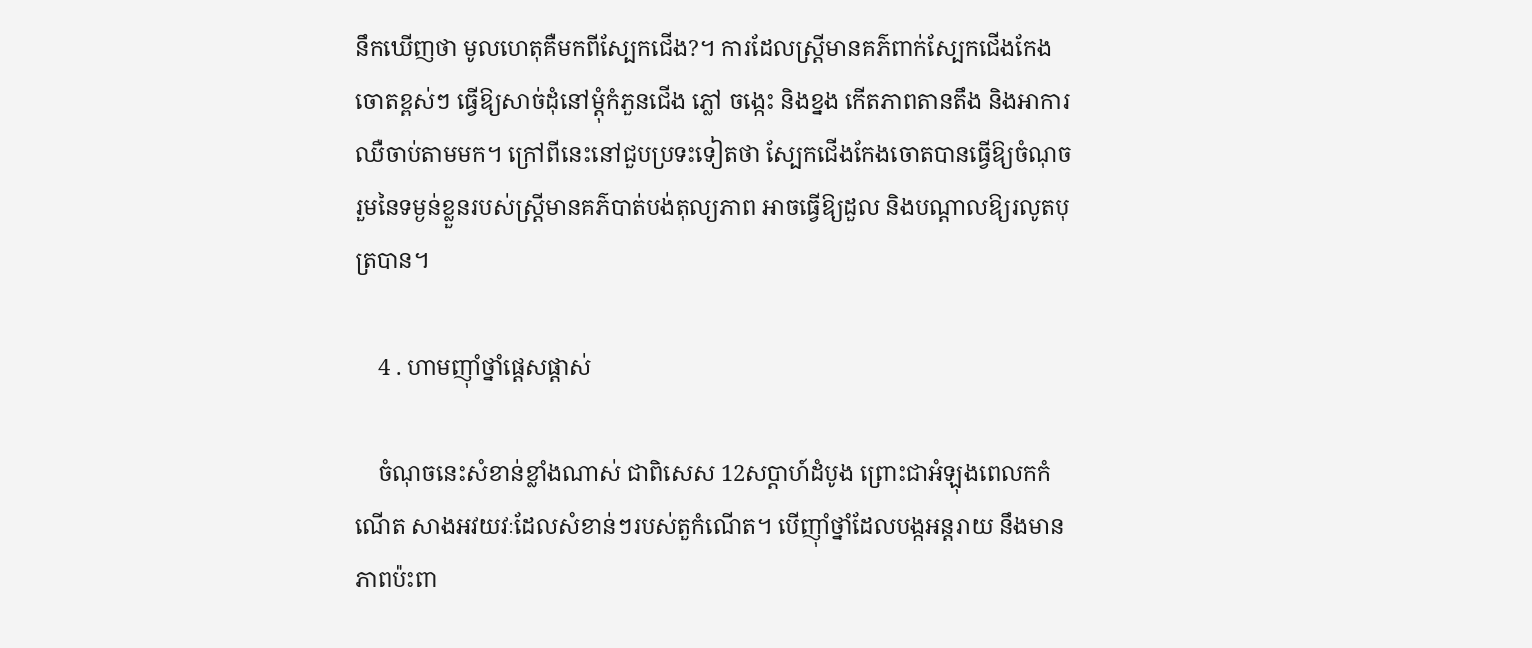នឹកឃើញថា មូលហេតុគឺមកពីស្បែកជើង?។ ការដែលស្រ្តីមានគភ៌ពាក់ស្បែកជើងកែងចោតខ្ពស់ៗ ធ្វើឱ្យសាច់ដុំនៅម្ដុំកំភួនជើង ភ្លៅ ចង្កេះ និងខ្នង កើតភាពតានតឹង និងអាការឈឺចាប់តាមមក។ ក្រៅពីនេះនៅជួបប្រទះទៀតថា ស្បែកជើងកែងចោតបានធ្វើឱ្យចំណុចរួមនៃទម្ងន់ខ្លួនរបស់ស្រ្តីមានគភ៌បាត់បង់តុល្យភាព អាចធ្វើឱ្យដួល និងបណ្ដាលឱ្យរលូតបុត្របាន។

    4 . ហាមញ៉ាំថ្នាំផ្ដេសផ្ដាស់

    ចំណុចនេះសំខាន់ខ្លាំងណាស់ ជាពិសេស 12សប្ដាហ៍ដំបូង ព្រោះជាអំឡុងពេលកកំណើត សាងអវយវៈដែលសំខាន់ៗរបស់តួកំណើត។ បើញ៉ាំថ្នាំដែលបង្កអន្តរាយ នឹងមានភាពប៉ះពា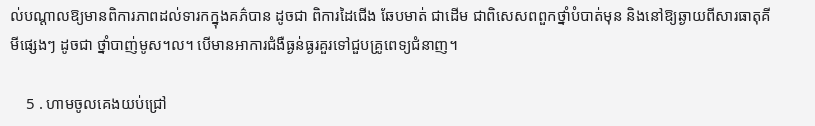ល់បណ្ដាលឱ្យមានពិការភាពដល់ទារកក្នុងគភ៌បាន ដូចជា ពិការដៃជើង ឆែបមាត់ ជាដើម ជាពិសេសពពួកថ្នាំបំបាត់មុន និងនៅឱ្យឆ្ងាយពីសារធាតុគីមីផ្សេងៗ ដូចជា ថ្នាំបាញ់មូស។ល។ បើមានអាការជំងឺធ្ងន់ធ្ងរគួរទៅជួបគ្រូពេទ្យជំនាញ។

    5 . ហាមចូលគេងយប់ជ្រៅ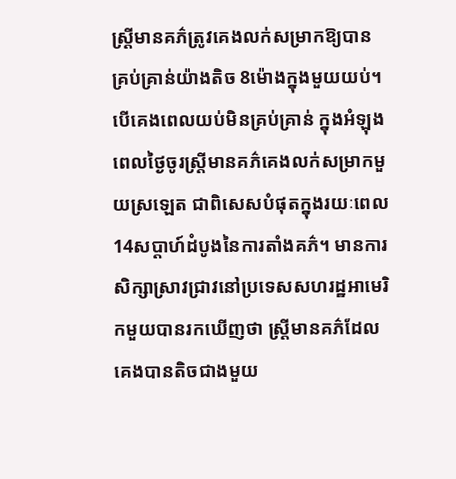ស្រ្តីមានគភ៌ត្រូវគេងលក់សម្រាកឱ្យបានគ្រប់គ្រាន់យ៉ាងតិច 8ម៉ោងក្នុងមួយយប់។ បើគេងពេលយប់មិនគ្រប់គ្រាន់ ក្នុងអំឡុងពេលថ្ងៃចូរស្រ្តីមានគភ៌គេងលក់សម្រាកមួយស្រឡេត ជាពិសេសបំផុតក្នុងរយៈពេល 14សប្ដាហ៍ដំបូងនៃការតាំងគភ៌។ មានការសិក្សាស្រាវជ្រាវនៅប្រទេសសហរដ្ឋអាមេរិកមួយបានរកឃើញថា ស្រ្តីមានគភ៌ដែលគេងបានតិចជាងមួយ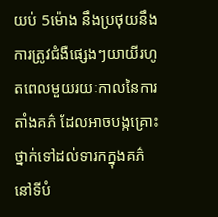យប់ 5ម៉ោង នឹងប្រថុយនឹងការត្រូវជំងឺផ្សេងៗយាយីរហូតពេលមួយរយៈកាលនៃការតាំងគភ៌ ដែលអាចបង្កគ្រោះថ្នាក់ទៅដល់ទារកក្នុងគភ៌នៅទីបំ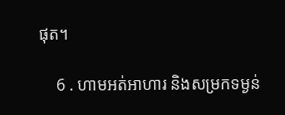ផុត។

    6 . ហាមអត់អាហារ និងសម្រកទម្ងន់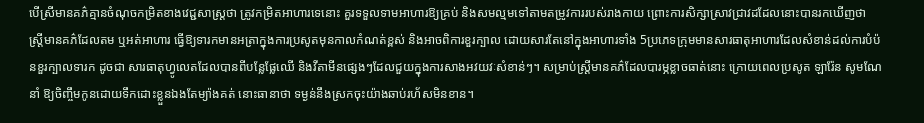បើស្រីមានគភ៌គ្មានចំណុចកម្រិតខាងវេជ្ជសាស្រ្តថា ត្រូវកម្រិតអាហារទេនោះ គួរទទួលទាមអាហារឱ្យគ្រប់ និងសមល្មមទៅតាមតម្រូវការរបស់រាងកាយ ព្រោះការសិក្សាស្រាវជ្រាវដដែលនោះបានរកឃើញថា ស្រ្តីមានគភ៌ដែលតម ឬអត់អាហារ ធ្វើឱ្យទារកមានអត្រាក្នុងការប្រសូតមុនកាលកំណត់ខ្ពស់ និងអាចពិការខួរក្បាល ដោយសារតែនៅក្នុងអាហារទាំង 5ប្រភេទក្រុមមានសារធាតុអាហារដែលសំខាន់ដល់ការបំប៉នខួរក្បាលទារក ដូចជា សារធាតុហ្វូលេតដែលបានពីបន្លែផ្លែឈើ និងវីតាមីនផ្សេងៗដែលជួយក្នុងការសាងអវយវៈសំខាន់ៗ។ សម្រាប់ស្រ្តីមានគភ៌ដែលបារម្ភខ្លាចធាត់នោះ ក្រោយពេលប្រសូត ឡារ៉ែន សូមណែនាំ ឱ្យចិញ្ចឹមកូនដោយទឹកដោះខ្លួនឯងតែម្យ៉ាងគត់ នោះធានាថា ទម្ងន់នឹងស្រកចុះយ៉ាងឆាប់រហ័សមិនខាន។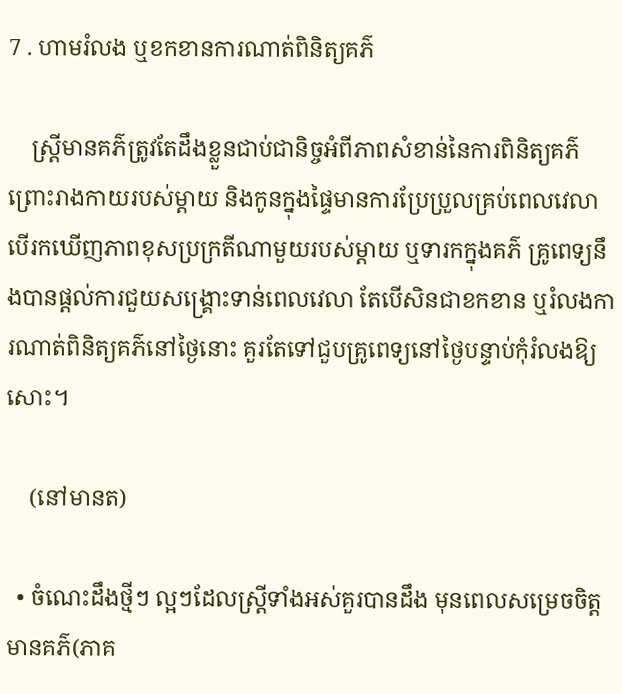7 . ហាមរំលង ឬខកខានការណាត់ពិនិត្យគភ៌

    ស្រ្តីមានគភ៌ត្រូវតែដឹងខ្លួនជាប់ជានិច្ចអំពីភាពសំខាន់នៃការពិនិត្យគភ៌ ព្រោះរាងកាយរបស់ម្ដាយ និងកូនក្នុងផ្ទៃមានការប្រែប្រួលគ្រប់ពេលវេលា បើរកឃើញភាពខុសប្រក្រតីណាមួយរបស់ម្ដាយ ឬទារកក្នុងគភ៌ គ្រូពេទ្យនឹងបានផ្ដល់ការជួយសង្រ្គោះទាន់ពេលវេលា តែបើសិនជាខកខាន ឬរំលងការណាត់ពិនិត្យគភ៌នៅថ្ងៃនោះ គួរតែទៅជួបគ្រូពេទ្យនៅថ្ងៃបន្ទាប់កុំរំលងឱ្យសោះ។

    (នៅមានត)

  • ចំណេះដឹងថ្មីៗ ល្អៗដែលស្រ្តីទាំងអស់គួរបានដឹង មុនពេលសម្រេចចិត្តមានគភ៌(ភាគ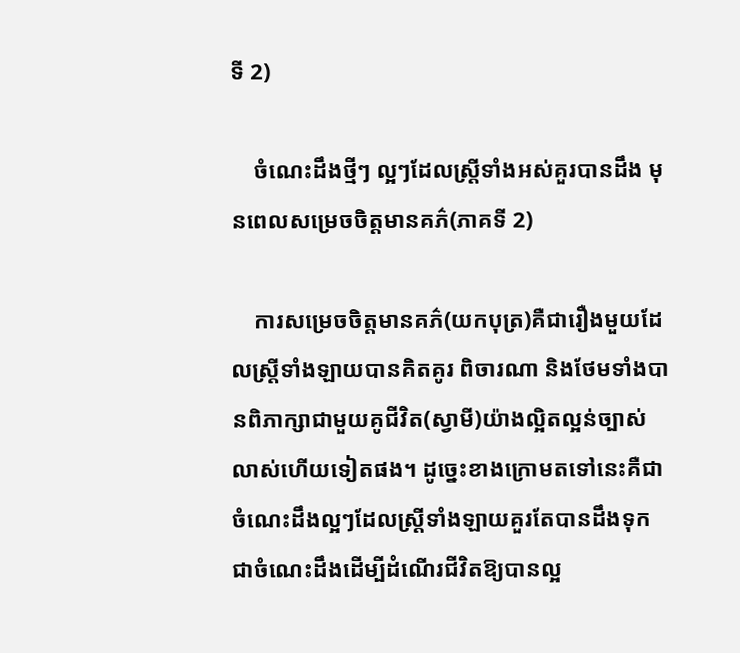ទី 2)

    ចំណេះដឹងថ្មីៗ ល្អៗដែលស្រ្តីទាំងអស់គួរបានដឹង មុនពេលសម្រេចចិត្តមានគភ៌(ភាគទី 2)

    ការសម្រេចចិត្តមានគភ៌(យកបុត្រ)គឺជារឿងមួយដែលស្រ្តីទាំងឡាយបានគិតគូរ ពិចារណា និងថែមទាំងបានពិភាក្សាជាមួយគូជីវិត(ស្វាមី)យ៉ាងល្អិតល្អន់ច្បាស់លាស់ហើយទៀតផង។ ដូច្នេះខាងក្រោមតទៅនេះគឺជាចំណេះដឹងល្អៗដែលស្រ្តីទាំងឡាយគួរតែបានដឹងទុកជាចំណេះដឹងដើម្បីដំណើរជីវិតឱ្យបានល្អ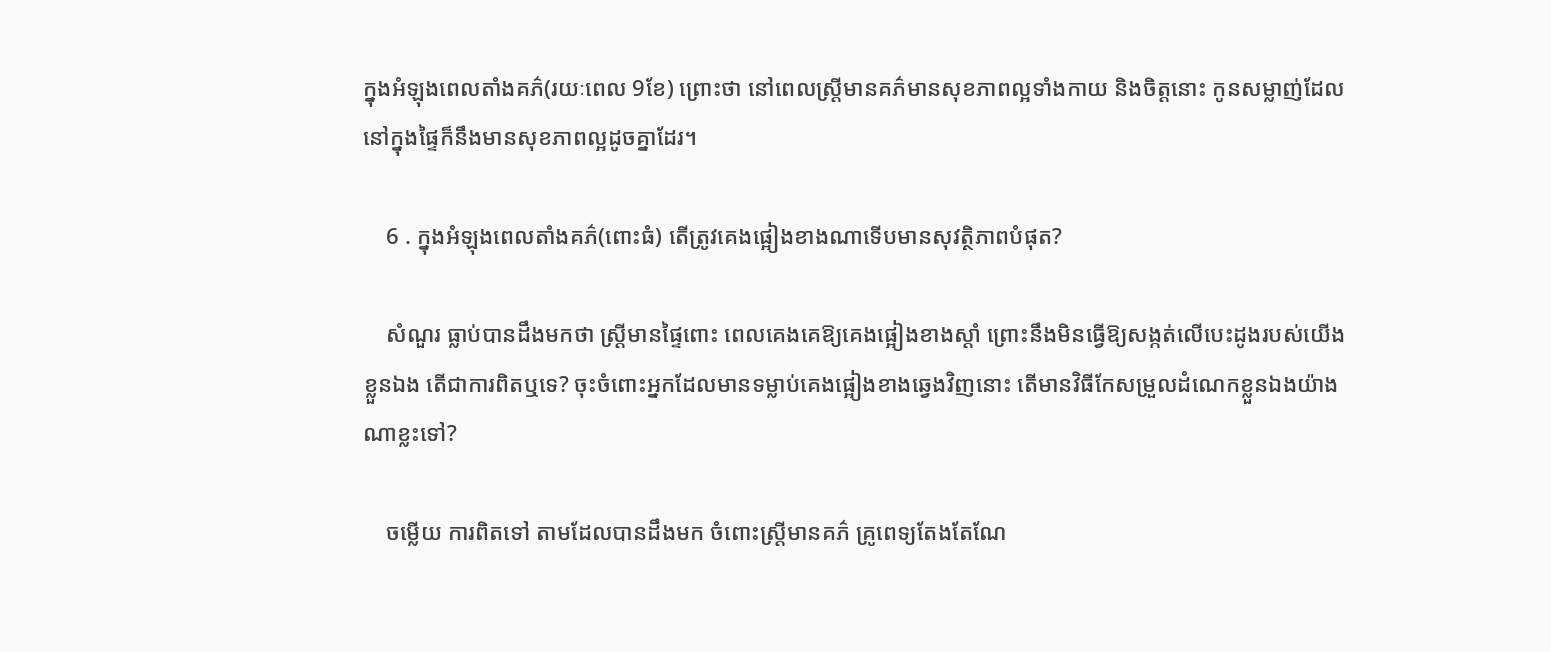ក្នុងអំឡុងពេលតាំងគភ៌(រយៈពេល 9ខែ) ព្រោះថា នៅពេលស្រ្តីមានគភ៌មានសុខភាពល្អទាំងកាយ និងចិត្តនោះ កូនសម្លាញ់ដែលនៅក្នុងផ្ទៃក៏នឹងមានសុខភាពល្អដូចគ្នាដែរ។

    6 . ក្នុងអំឡុងពេលតាំងគភ៌(ពោះធំ) តើត្រូវគេងផ្អៀងខាងណាទើបមានសុវត្ថិភាពបំផុត?

    សំណួរ ធ្លាប់បានដឹងមកថា ស្រ្តីមានផ្ទៃពោះ ពេលគេងគេឱ្យគេងផ្អៀងខាងស្ដាំ ព្រោះនឹងមិនធ្វើឱ្យសង្កត់លើបេះដូងរបស់យើងខ្លួនឯង តើជាការពិតឬទេ? ចុះចំពោះអ្នកដែលមានទម្លាប់គេងផ្អៀងខាងឆ្វេងវិញនោះ តើមានវិធីកែសម្រួលដំណេកខ្លួនឯងយ៉ាងណាខ្លះទៅ?

    ចម្លើយ ការពិតទៅ តាមដែលបានដឹងមក ចំពោះស្រ្តីមានគភ៌ គ្រូពេទ្យតែងតែណែ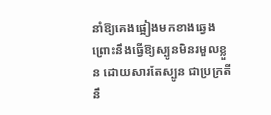នាំឱ្យគេងផ្អៀងមកខាងឆ្វេង ព្រោះនឹងធ្វើឱ្យស្បូនមិនរមួលខ្លួន ដោយសារតែស្បូន ជាប្រក្រតីនឹ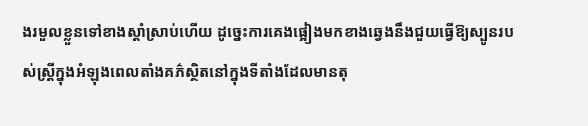ងរមួលខ្លួនទៅខាងស្ដាំស្រាប់ហើយ ដូច្នេះការគេងផ្អៀងមកខាងឆ្វេងនឹងជួយធ្វើឱ្យស្បូនរបស់ស្រ្តីក្នុងអំឡុងពេលតាំងគភ៌ស្ថិតនៅក្នុងទីតាំងដែលមានតុ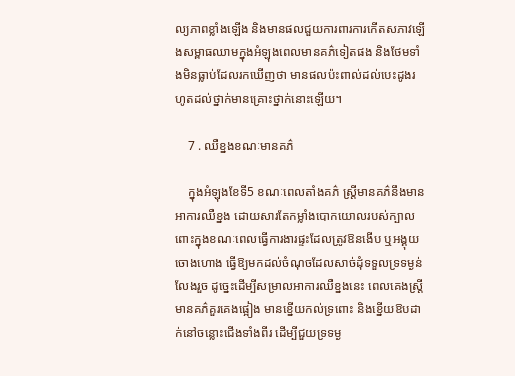ល្យភាពខ្លាំងឡើង និងមានផលជួយការពារការកើតសភាវឡើងសម្ពាធឈាមក្នុងអំឡុងពេលមានគភ៌ទៀតផង និងថែមទាំងមិនធ្លាប់ដែលរកឃើញថា មានផលប៉ះពាល់ដល់បេះដូងរហូតដល់ថ្នាក់មានគ្រោះថ្នាក់នោះឡើយ។

    7 . ឈឺខ្នងខណៈមានគភ៌

    ក្នុងអំឡុងខែទី5 ខណៈពេលតាំងគភ៌ ស្រ្តីមានគភ៌នឹងមានអាការឈឺខ្នង ដោយសារតែកម្លាំងបោកយោលរបស់ក្បាលពោះក្នុងខណៈពេលធ្វើការងារផ្ទះដែលត្រូវឱនងើប ឬអង្គុយចោងហោង ធ្វើឱ្យមកដល់ចំណុចដែលសាច់ដុំទទួលទ្រទម្ងន់លែងរួច ដូច្នេះដើម្បីសម្រាលអាការឈឺខ្នងនេះ ពេលគេងស្រ្តីមានគភ៌គួរគេងផ្អៀង មានខ្នើយកល់ទ្រពោះ និងខ្នើយឱបដាក់នៅចន្លោះជើងទាំងពីរ ដើម្បីជួយទ្រទម្ង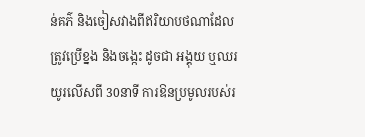ន់គភ៌ និងចៀសវាងពីឥរិយាបថណាដែលត្រូវប្រើខ្នង និងចង្កេះ ដូចជា អង្គុយ ឬឈរយូរលើសពី 30នាទី ការឱនប្រមូលរបស់រ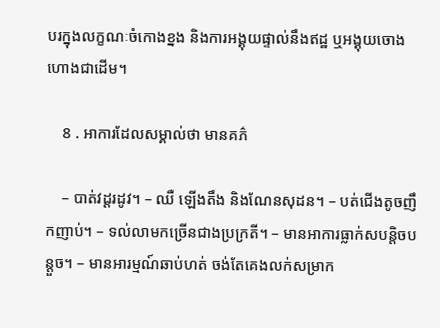បរក្នុងលក្ខណៈចំកោងខ្នង និងការអង្គុយផ្ទាល់នឹងឥដ្ឋ ឬអង្គុយចោងហោងជាដើម។

    8 . អាការដែលសម្គាល់ថា មានគភ៌

    – បាត់វដ្តរដូវ។ – ឈឺ ឡើងតឹង និងណែនសុដន។ – បត់ជើងតូចញឹកញាប់។ – ទល់លាមកច្រើនជាងប្រក្រតី។ – មានអាការធ្លាក់សបន្តិចបន្តួច។ – មានអារម្មណ៍ឆាប់ហត់ ចង់តែគេងលក់សម្រាក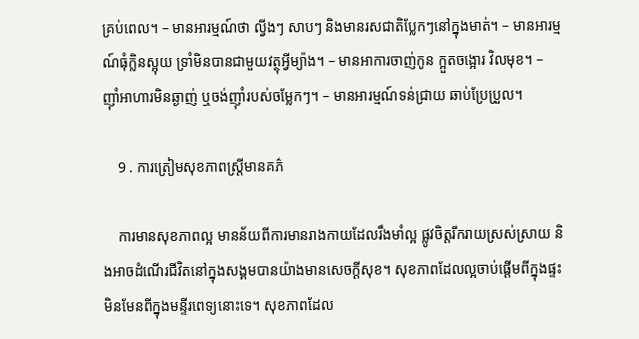គ្រប់ពេល។ – មានអារម្មណ៍ថា ល្វីងៗ សាបៗ និងមានរសជាតិប្លែកៗនៅក្នុងមាត់។ – មានអារម្មណ៍ធុំក្លិនស្អុយ ទ្រាំមិនបានជាមួយវត្ថុអ្វីម្យ៉ាង។ – មានអាការចាញ់កូន ក្អួតចង្អោរ វិលមុខ។ – ញ៉ាំអាហារមិនឆ្ងាញ់ ឬចង់ញ៉ាំរបស់ចម្លែកៗ។ – មានអារម្មណ៍ទន់ជ្រាយ ឆាប់ប្រែប្រួល។

    9 . ការត្រៀមសុខភាពស្រ្តីមានគភ៌

    ការមានសុខភាពល្អ មានន័យពីការមានរាងកាយដែលរឹងមាំល្អ ផ្លូវចិត្តរីករាយស្រស់ស្រាយ និងអាចដំណើរជីវិតនៅក្នុងសង្គមបានយ៉ាងមានសេចក្ដីសុខ។ សុខភាពដែលល្អចាប់ផ្ដើមពីក្នុងផ្ទះ មិនមែនពីក្នុងមន្ទីរពេទ្យនោះទេ។ សុខភាពដែល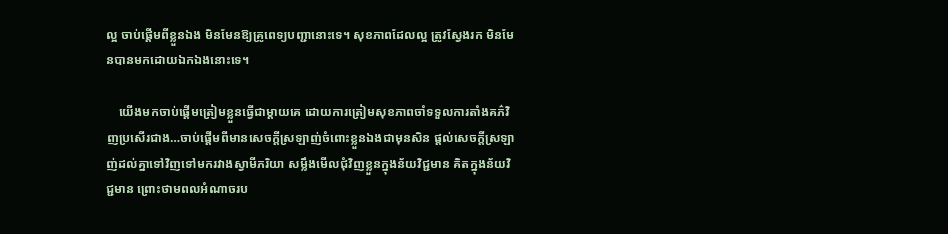ល្អ ចាប់ផ្ដើមពីខ្លួនឯង មិនមែនឱ្យគ្រូពេទ្យបញ្ជានោះទេ។ សុខភាពដែលល្អ ត្រូវស្វែងរក មិនមែនបានមកដោយឯកឯងនោះទេ។

    យើងមកចាប់ផ្ដើមត្រៀមខ្លួនធ្វើជាម្ដាយគេ ដោយការត្រៀមសុខភាពចាំទទួលការតាំងគភ៌វិញប្រសើរជាង…ចាប់ផ្ដើមពីមានសេចក្ដីស្រឡាញ់ចំពោះខ្លួនឯងជាមុនសិន ផ្ដល់សេចក្ដីស្រឡាញ់ដល់គ្នាទៅវិញទៅមករវាងស្វាមីភរិយា សម្លឹងមើលជុំវិញខ្លួនក្នុងន័យវិជ្ជមាន គិតក្នុងន័យវិជ្ជមាន ព្រោះថាមពលអំណាចរប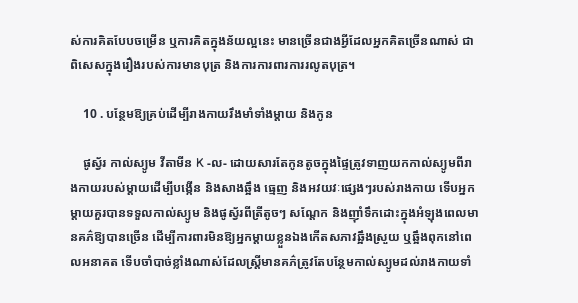ស់ការគិតបែបចម្រើន ឬការគិតក្នុងន័យល្អនេះ មានច្រើនជាងអ្វីដែលអ្នកគិតច្រើនណាស់ ជាពិសេសក្នុងរឿងរបស់ការមានបុត្រ និងការការពារការរលូតបុត្រ។

    10 . បន្ថែមឱ្យគ្រប់ដើម្បីរាងកាយរឹងមាំទាំងម្ដាយ និងកូន

    ផូស្វ័រ កាល់ស្យូម វីតាមីន K -ល- ដោយសារតែកូនតូចក្នុងផ្ទៃត្រូវទាញយកកាល់ស្យូមពីរាងកាយរបស់ម្ដាយដើម្បីបង្កើន និងសាងឆ្អឹង ធ្មេញ និងអវយវៈផ្សេងៗរបស់រាងកាយ ទើបអ្នកម្ដាយគួរបានទទួលកាល់ស្យូម និងផូស្វ័រពីត្រីតូចៗ សណ្ដែក និងញ៉ាំទឹកដោះក្នុងអំឡុងពេលមានគភ៌ឱ្យបានច្រើន ដើម្បីការពារមិនឱ្យអ្នកម្ដាយខ្លួនឯងកើតសភាវឆ្អឹងស្រួយ ឬឆ្អឹងពុកនៅពេលអនាគត ទើបចាំបាច់ខ្លាំងណាស់ដែលស្រ្តីមានគភ៌ត្រូវតែបន្ថែមកាល់ស្យូមដល់រាងកាយទាំ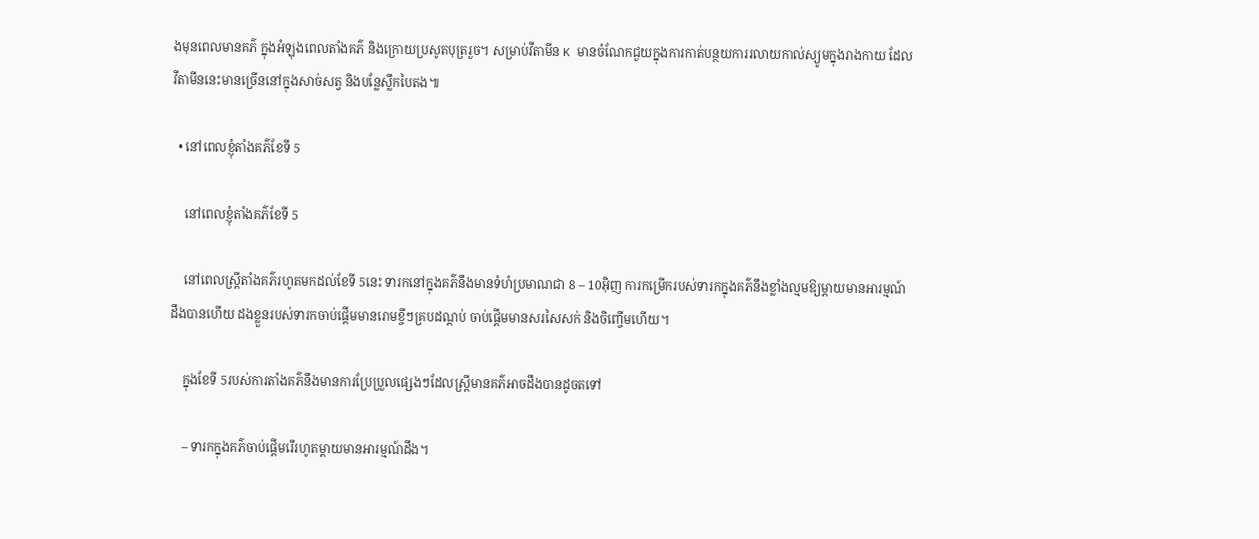ងមុនពេលមានគភ៌ ក្នុងអំឡុងពេលតាំងគភ៌ និងក្រោយប្រសូតបុត្ររួច។ សម្រាប់វីតាមីន K មានចំណែកជួយក្នុងការកាត់បន្ថយការរលាយកាល់ស្យូមក្នុងរាងកាយ ដែលវីតាមីននេះមានច្រើននៅក្នុងសាច់សត្វ និងបន្លែស្លឹកបៃតង៕

  • នៅពេលខ្ញុំតាំងគភ៌ខែទី 5

    នៅពេលខ្ញុំតាំងគភ៌ខែទី 5

    នៅពេលស្រ្តីតាំងគភ៌រហូតមកដល់ខែទី 5នេះ ទារកនៅក្នុងគភ៌នឹងមានទំហំប្រមាណជា 8 – 10អ៊ិញ ការកម្រើករបស់ទារកក្នុងគភ៌នឹងខ្លាំងល្មមឱ្យម្ដាយមានអារម្មណ៍ដឹងបានហើយ ដងខ្លួនរបស់ទារកចាប់ផ្ដើមមានរោមខ្ចីៗគ្របដណ្ដប់ ចាប់ផ្ដើមមានសរសៃសក់ និងចិញ្ចើមហើយ។

    ក្នុងខែទី 5របស់ការតាំងគភ៌នឹងមានការប្រែប្រួលផ្សេងៗដែលស្រ្តីមានគភ៌អាចដឹងបានដូចតទៅ

    – ទារកក្នុងគភ៌ចាប់ផ្ដើមរើរហូតម្ដាយមានអារម្មណ៍ដឹង។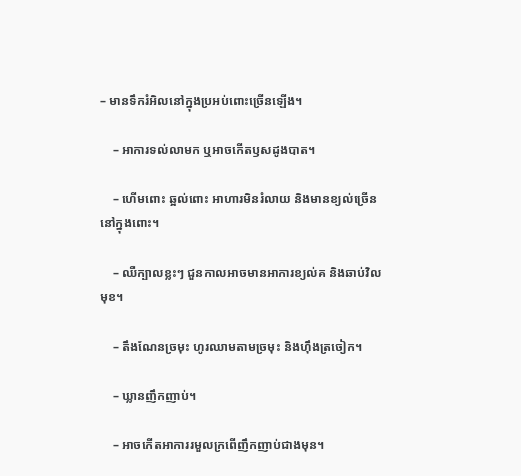– មានទឹករំអិលនៅក្នុងប្រអប់ពោះច្រើនឡើង។

    – អាការទល់លាមក ឬអាចកើតឫសដូងបាត។

    – ហើមពោះ ឆ្អល់ពោះ អាហារមិនរំលាយ និងមានខ្យល់ច្រើននៅក្នុងពោះ។

    – ឈឺក្បាលខ្លះៗ ជួនកាលអាចមានអាការខ្យល់គ និងឆាប់វិលមុខ។

    – តឹងណែនច្រមុះ ហូរឈាមតាមច្រមុះ និងហ៊ឹងត្រចៀក។

    – ឃ្លានញឹកញាប់។

    – អាចកើតអាការរមួលក្រពើញឹកញាប់ជាងមុន។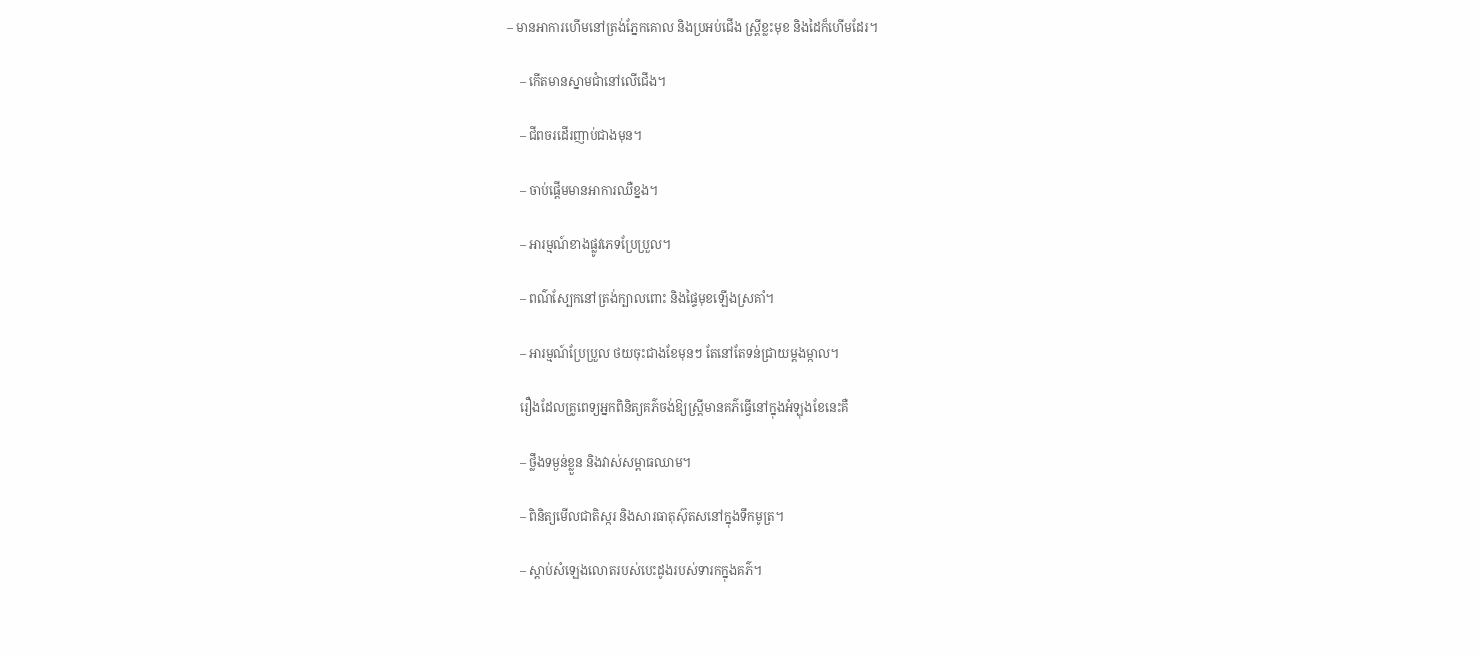– មានអាការហើមនៅត្រង់ភ្នែកគោល និងប្រអប់ជើង ស្រ្តីខ្លះមុខ និងដៃក៏ហើមដែរ។

    – កើតមានស្នាមជាំនៅលើជើង។

    – ជីពចរដើរញាប់ជាងមុន។

    – ចាប់ផ្ដើមមានអាការឈឺខ្នង។

    – អារម្មណ៍ខាងផ្លូវភេទប្រែប្រួល។

    – ពណ៌ស្បែកនៅត្រង់ក្បាលពោះ និងផ្ទៃមុខឡើងស្រគាំ។

    – អារម្មណ៍ប្រែប្រួល ថយចុះជាងខែមុនៗ តែនៅតែទន់ជ្រាយម្ដងម្កាល។

    រឿងដែលគ្រូពេទ្យអ្នកពិនិត្យគភ៌ចង់ឱ្យស្រ្តីមានគភ៌ធ្វើនៅក្នុងអំឡុងខែនេះគឺ

    – ថ្លឹងទម្ងន់ខ្លួន និងវាស់សម្ពាធឈាម។

    – ពិនិត្យមើលជាតិស្ករ និងសារធាតុស៊ុតសនៅក្នុងទឹកមូត្រ។

    – ស្ដាប់សំឡេងលោតរបស់បេះដូងរបស់ទារកក្នុងគភ៌។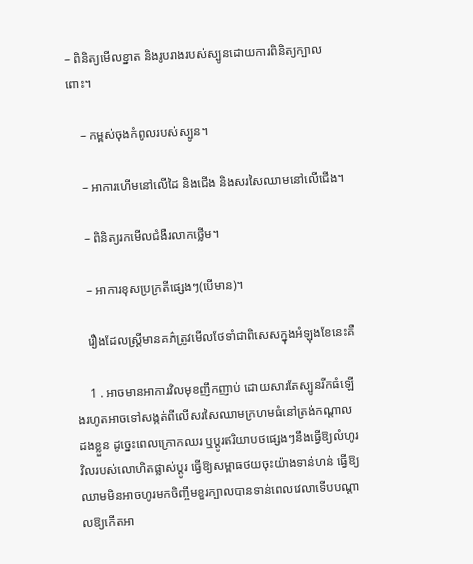– ពិនិត្យមើលខ្នាត និងរូបរាងរបស់ស្បូនដោយការពិនិត្យក្បាលពោះ។

    – កម្ពស់ចុងកំពូលរបស់ស្បូន។

    – អាការហើមនៅលើដៃ និងជើង និងសរសៃឈាមនៅលើជើង។

    – ពិនិត្យរកមើលជំងឺរលាកថ្លើម។

    – អាការខុសប្រក្រតីផ្សេងៗ(បើមាន)។

    រឿងដែលស្រ្តីមានគភ៌ត្រូវមើលថែទាំជាពិសេសក្នុងអំឡុងខែនេះគឺ

    1 . អាចមានអាការវិលមុខញឹកញាប់ ដោយសារតែស្បូនរីកធំឡើងរហូតអាចទៅសង្កត់ពីលើសរសៃឈាមក្រហមធំនៅត្រង់កណ្ដាលដងខ្លួន ដូច្នេះពេលក្រោកឈរ ឬប្ដូរឥរិយាបថផ្សេងៗនឹងធ្វើឱ្យលំហូរវិលរបស់លោហិតផ្លាស់ប្ដូរ ធ្វើឱ្យសម្ពាធថយចុះយ៉ាងទាន់ហន់ ធ្វើឱ្យឈាមមិនអាចហូរមកចិញ្ចឹមខួរក្បាលបានទាន់ពេលវេលាទើបបណ្ដាលឱ្យកើតអា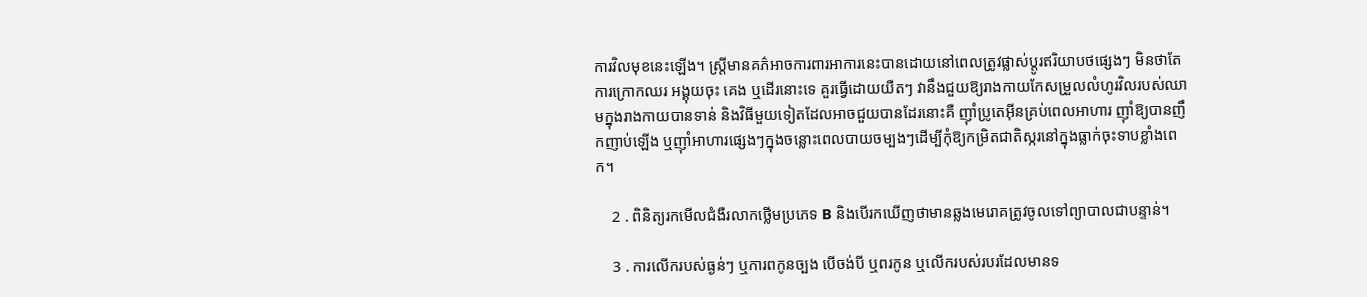ការវិលមុខនេះឡើង។ ស្រ្តីមានគភ៌អាចការពារអាការនេះបានដោយនៅពេលត្រូវផ្លាស់ប្ដូរឥរិយាបថផ្សេងៗ មិនថាតែការក្រោកឈរ អង្គុយចុះ គេង ឬដើរនោះទេ គួរធ្វើដោយយឺតៗ វានឹងជួយឱ្យរាងកាយកែសម្រួលលំហូរវិលរបស់ឈាមក្នុងរាងកាយបានទាន់ និងវិធីមួយទៀតដែលអាចជួយបានដែរនោះគឺ ញ៉ាំប្រូតេអ៊ីនគ្រប់ពេលអាហារ ញ៉ាំឱ្យបានញឹកញាប់ឡើង ឬញ៉ាំអាហារផ្សេងៗក្នុងចន្លោះពេលបាយចម្បងៗដើម្បីកុំឱ្យកម្រិតជាតិស្ករនៅក្នុងធ្លាក់ចុះទាបខ្លាំងពេក។

    2 . ពិនិត្យរកមើលជំងឺរលាកថ្លើមប្រភេទ B និងបើរកឃើញថាមានឆ្លងមេរោគត្រូវចូលទៅព្យាបាលជាបន្ទាន់។

    3 . ការលើករបស់ធ្ងន់ៗ ឬការពកូនច្បង បើចង់បី ឬពរកូន ឬលើករបស់របរដែលមានទ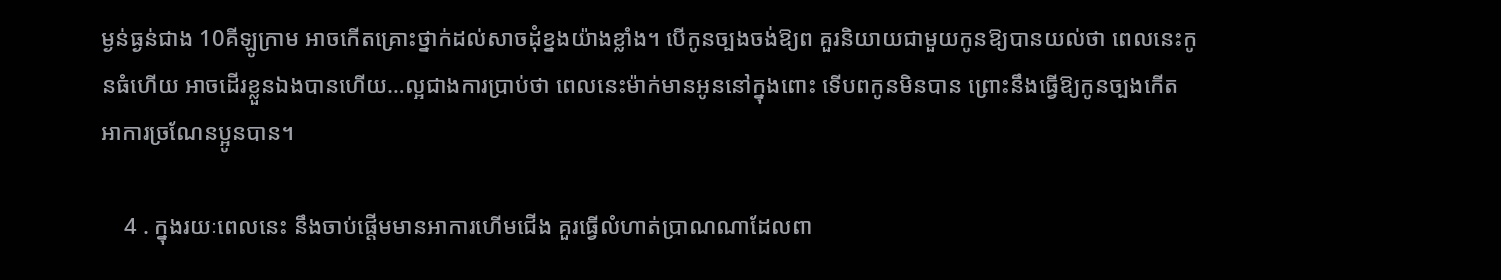ម្ងន់ធ្ងន់ជាង 10គីឡូក្រាម អាចកើតគ្រោះថ្នាក់ដល់សាចដុំខ្នងយ៉ាងខ្លាំង។ បើកូនច្បងចង់ឱ្យព គួរនិយាយជាមួយកូនឱ្យបានយល់ថា ពេលនេះកូនធំហើយ អាចដើរខ្លួនឯងបានហើយ…ល្អជាងការប្រាប់ថា ពេលនេះម៉ាក់មានអូននៅក្នុងពោះ ទើបពកូនមិនបាន ព្រោះនឹងធ្វើឱ្យកូនច្បងកើតអាការច្រណែនប្អូនបាន។

    4 . ក្នុងរយៈពេលនេះ នឹងចាប់ផ្ដើមមានអាការហើមជើង គួរធ្វើលំហាត់ប្រាណណាដែលពា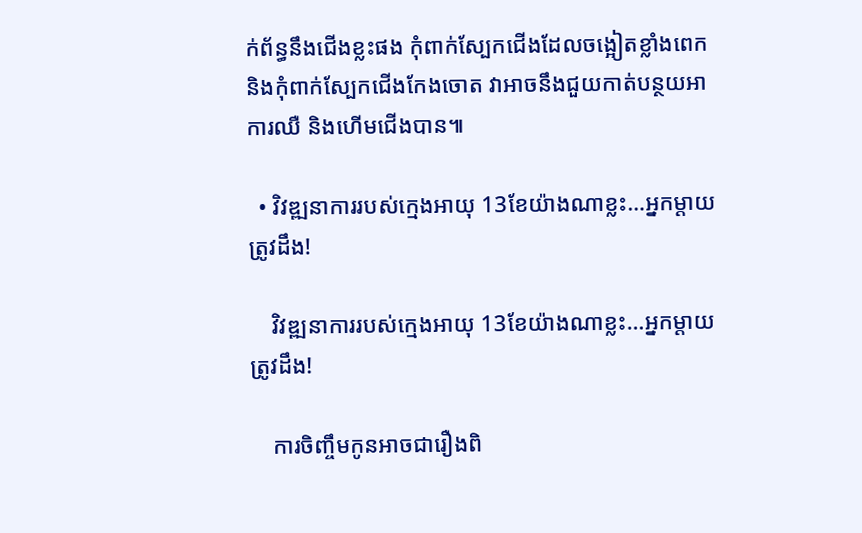ក់ព័ន្ធនឹងជើងខ្លះផង កុំពាក់ស្បែកជើងដែលចង្អៀតខ្លាំងពេក និងកុំពាក់ស្បែកជើងកែងចោត វាអាចនឹងជួយកាត់បន្ថយអាការឈឺ និងហើមជើងបាន៕

  • វិវឌ្ឍនាការរបស់ក្មេងអាយុ 13ខែយ៉ាងណាខ្លះ…អ្នកម្ដាយត្រូវដឹង!

    វិវឌ្ឍនាការរបស់ក្មេងអាយុ 13ខែយ៉ាងណាខ្លះ…អ្នកម្ដាយត្រូវដឹង!

    ការចិញ្ចឹមកូនអាចជារឿងពិ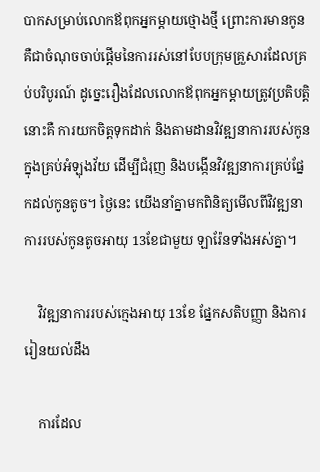បាកសម្រាប់លោកឪពុកអ្នកម្ដាយថ្មោងថ្មី ព្រោះការមានកូនគឺជាចំណុចចាប់ផ្ដើមនៃការរស់នៅបែបក្រុមគ្រួសារដែលគ្រប់បរិបូរណ៍ ដូច្នេះរឿងដែលលោកឪពុកអ្នកម្ដាយត្រូវប្រតិបត្តិនោះគឺ ការយកចិត្តទុកដាក់ និងតាមដានវិវឌ្ឍនាការរបស់កូនក្នុងគ្រប់អំឡុងវ័យ ដើម្បីជំរុញ និងបង្កើនវិវឌ្ឍនាការគ្រប់ផ្នែកដល់កូនតូច។ ថ្ងៃនេះ យើងនាំគ្នាមកពិនិត្យមើលពីវិវឌ្ឍនាការរបស់កូនតូចអាយុ 13ខែជាមួយ ឡារ៉ែនទាំងអស់គ្នា។

    វិវឌ្ឍនាការរបស់ក្មេងអាយុ 13ខែ ផ្នែកសតិបញ្ញា និងការរៀនយល់ដឹង

    ការដែល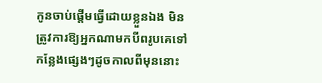កូនចាប់ផ្ដើមធ្វើដោយខ្លួនឯង មិនត្រូវការឱ្យអ្នកណាមកបីពរូបគេទៅកន្លែងផ្សេងៗដូចកាលពីមុននោះ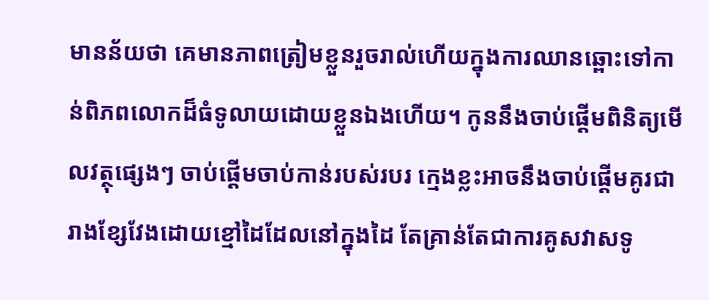មានន័យថា គេមានភាពត្រៀមខ្លួនរួចរាល់ហើយក្នុងការឈានឆ្ពោះទៅកាន់ពិភពលោកដ៏ធំទូលាយដោយខ្លួនឯងហើយ។ កូននឹងចាប់ផ្ដើមពិនិត្យមើលវត្ថុផ្សេងៗ ចាប់ផ្ដើមចាប់កាន់របស់របរ ក្មេងខ្លះអាចនឹងចាប់ផ្ដើមគូរជារាងខ្សែវែងដោយខ្មៅដៃដែលនៅក្នុងដៃ តែគ្រាន់តែជាការគូសវាសទូ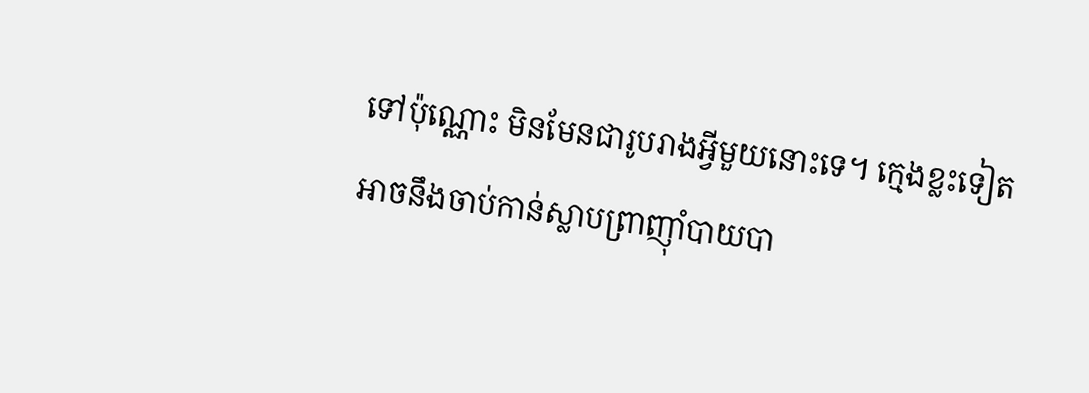ទៅប៉ុណ្ណោះ មិនមែនជារូបរាងអ្វីមួយនោះទេ។ ក្មេងខ្លះទៀតអាចនឹងចាប់កាន់ស្លាបព្រាញ៉ាំបាយបា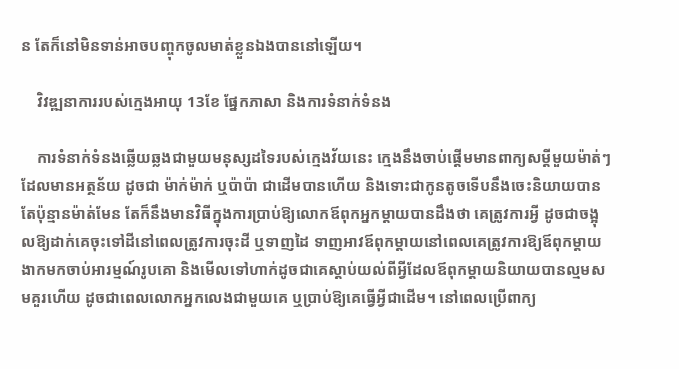ន តែក៏នៅមិនទាន់អាចបញ្ចុកចូលមាត់ខ្លួនឯងបាននៅឡើយ។

    វិវឌ្ឍនាការរបស់ក្មេងអាយុ 13ខែ ផ្នែកភាសា និងការទំនាក់ទំនង

    ការទំនាក់ទំនងឆ្លើយឆ្លងជាមួយមនុស្សដទៃរបស់ក្មេងវ័យនេះ ក្មេងនឹងចាប់ផ្ដើមមានពាក្យសម្ដីមួយម៉ាត់ៗដែលមានអត្ថន័យ ដូចជា ម៉ាក់ម៉ាក់ ឬប៉ាប៉ា ជាដើមបានហើយ និងទោះជាកូនតូចទើបនឹងចេះនិយាយបានតែប៉ុន្មានម៉ាត់មែន តែក៏នឹងមានវិធីក្នុងការប្រាប់ឱ្យលោកឪពុកអ្នកម្ដាយបានដឹងថា គេត្រូវការអ្វី ដូចជាចង្អុលឱ្យដាក់គេចុះទៅដីនៅពេលត្រូវការចុះដី ឬទាញដៃ ទាញអាវឪពុកម្ដាយនៅពេលគេត្រូវការឱ្យឪពុកម្ដាយងាកមកចាប់អារម្មណ៍រូបគេា និងមើលទៅហាក់ដូចជាគេស្ដាប់យល់ពីអ្វីដែលឪពុកម្ដាយនិយាយបានល្មមសមគួរហើយ ដូចជាពេលលោកអ្នកលេងជាមួយគេ ឬប្រាប់ឱ្យគេធ្វើអ្វីជាដើម។ នៅពេលប្រើពាក្យ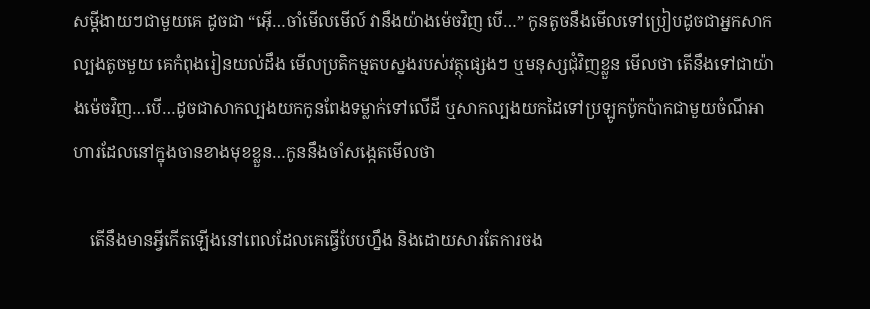សម្ដីងាយៗជាមួយគេ ដូចជា “អ៊ើ…ចាំមើលមើល៍ វានឹងយ៉ាងម៉េចវិញ បើ…” កូនតូចនឹងមើលទៅប្រៀបដូចជាអ្នកសាកល្បងតូចមួយ គេកំពុងរៀនយល់ដឹង មើលប្រតិកម្មតបស្នងរបស់វត្ថុផ្សេងៗ ឬមនុស្សជុំវិញខ្លួន មើលថា តើនឹងទៅជាយ៉ាងម៉េចវិញ…បើ…ដូចជាសាកល្បងយកកូនពែងទម្លាក់ទៅលើដី ឬសាកល្បងយកដៃទៅប្រឡូកប៉ូកប៉ាកជាមួយចំណីអាហារដែលនៅក្នុងចានខាងមុខខ្លួន…កូននឹងចាំសង្កេតមើលថា

    តើនឹងមានអ្វីកើតឡើងនៅពេលដែលគេធ្វើបែបហ្នឹង និងដោយសារតែការចង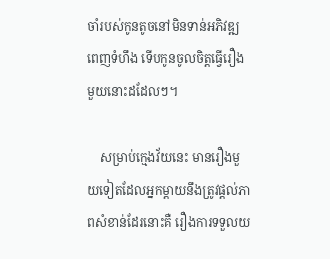ចាំរបស់កូនតូចនៅមិនទាន់អភិវឌ្ឍពេញទំហឹង ទើបកូនចូលចិត្តធ្វើរឿងមួយនោះដដែលៗ។

    សម្រាប់ក្មេងវ័យនេះ មានរឿងមួយទៀតដែលអ្នកម្ដាយនឹងត្រូវផ្ដល់ភាពសំខាន់ដែរនោះគឺ រឿងការទទួលយ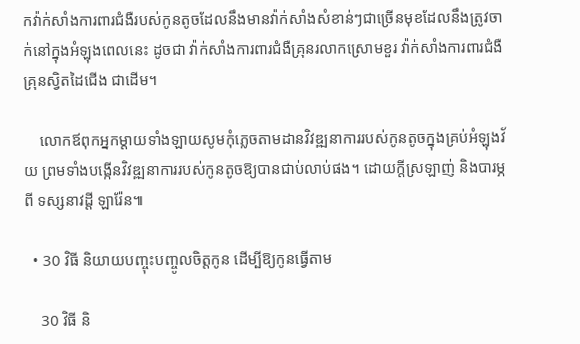កវ៉ាក់សាំងការពារជំងឺរបស់កូនតូចដែលនឹងមានវ៉ាក់សាំងសំខាន់ៗជាច្រើនមុខដែលនឹងត្រូវចាក់នៅក្នុងអំឡុងពេលនេះ ដូចជា វ៉ាក់សាំងការពារជំងឺគ្រុនរលាកស្រោមខួរ វ៉ាក់សាំងការពារជំងឺគ្រុនស្វិតដៃជើង ជាដើម។

    លោកឪពុកអ្នកម្ដាយទាំងឡាយសូមកុំភ្លេចតាមដានវិវឌ្ឍនាការរបស់កូនតូចក្នុងគ្រប់អំឡុងវ័យ ព្រមទាំងបង្កើនវិវឌ្ឍនាការរបស់កូនតូចឱ្យបានជាប់លាប់ផង។ ដោយក្ដីស្រឡាញ់ និងបារម្ភពី ទស្សនាវដ្ដី ឡារ៉ែន៕

  • 30 វិធី និយាយបញ្ចុះបញ្ចូលចិត្តកូន ដើម្បីឱ្យកូនធ្វើតាម

    30 វិធី និ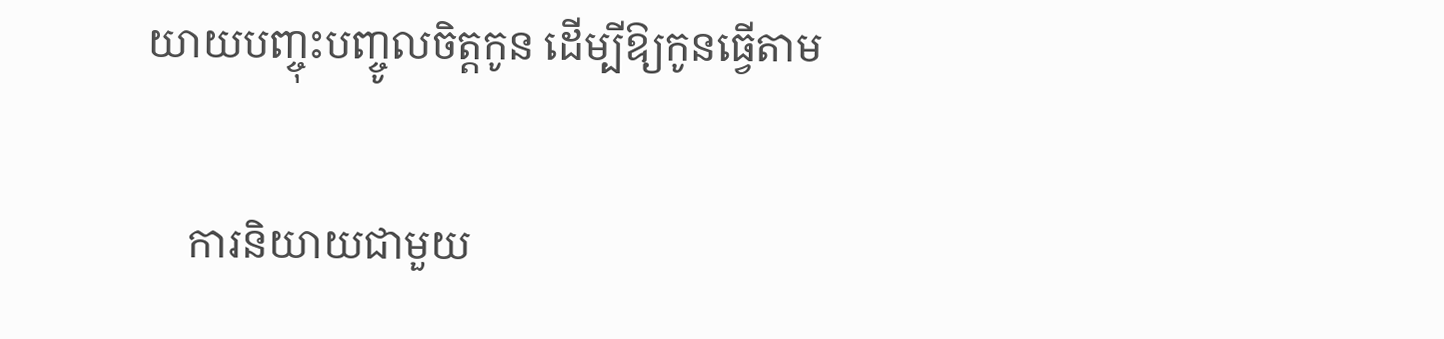យាយបញ្ចុះបញ្ចូលចិត្តកូន ដើម្បីឱ្យកូនធ្វើតាម

    ការនិយាយជាមួយ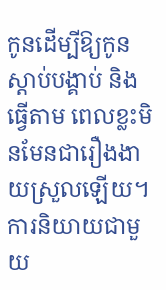កូនដើម្បីឱ្យកូនស្ដាប់បង្គាប់ និងធ្វើតាម ពេលខ្លះមិនមែនជារឿងងាយស្រួលឡើយ។ ការនិយាយជាមួយ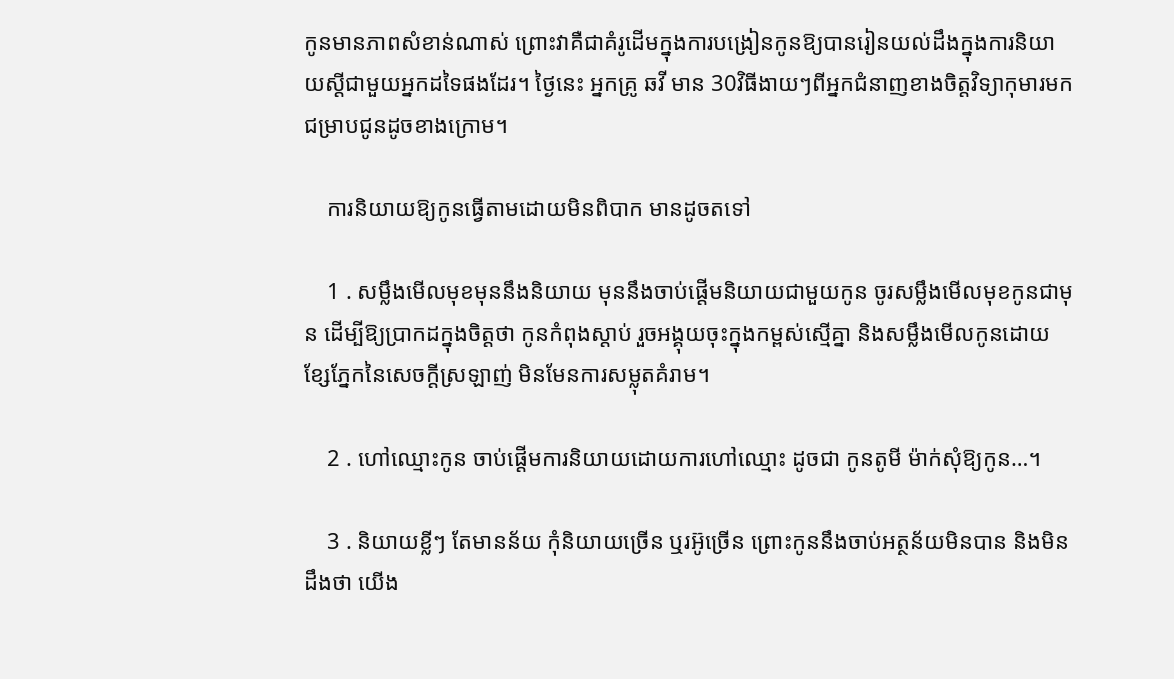កូនមានភាពសំខាន់ណាស់ ព្រោះវាគឺជាគំរូដើមក្នុងការបង្រៀនកូនឱ្យបានរៀនយល់ដឹងក្នុងការនិយាយស្ដីជាមួយអ្នកដទៃផងដែរ។ ថ្ងៃនេះ អ្នកគ្រូ ឆវី មាន 30វិធីងាយៗពីអ្នកជំនាញខាងចិត្តវិទ្យាកុមារមកជម្រាបជូនដូចខាងក្រោម។

    ការនិយាយឱ្យកូនធ្វើតាមដោយមិនពិបាក មានដូចតទៅ

    1 . សម្លឹងមើលមុខមុននឹងនិយាយ មុននឹងចាប់ផ្ដើមនិយាយជាមួយកូន ចូរសម្លឹងមើលមុខកូនជាមុន ដើម្បីឱ្យប្រាកដក្នុងចិត្តថា កូនកំពុងស្ដាប់ រួចអង្គុយចុះក្នុងកម្ពស់ស្មើគ្នា និងសម្លឹងមើលកូនដោយខ្សែភ្នែកនៃសេចក្ដីស្រឡាញ់ មិនមែនការសម្លុតគំរាម។

    2 . ហៅឈ្មោះកូន ចាប់ផ្ដើមការនិយាយដោយការហៅឈ្មោះ ដូចជា កូនតូមី ម៉ាក់សុំឱ្យកូន…។

    3 . និយាយខ្លីៗ តែមានន័យ កុំនិយាយច្រើន ឬរអ៊ូច្រើន ព្រោះកូននឹងចាប់អត្ថន័យមិនបាន និងមិនដឹងថា យើង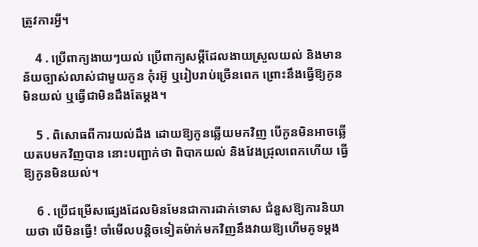ត្រូវការអ្វី។

    4 . ប្រើពាក្យងាយៗយល់ ប្រើពាក្យសម្ដីដែលងាយស្រួលយល់ និងមានន័យច្បាស់លាស់ជាមួយកូន កុំរអ៊ូ ឬរៀបរាប់ច្រើនពេក ព្រោះនឹងធ្វើឱ្យកូនមិនយល់ ឬធ្វើជាមិនដឹងតែម្ដង។

    5 . ពិសោធពីការយល់ដឹង ដោយឱ្យកូនឆ្លើយមកវិញ បើកូនមិនអាចឆ្លើយតបមកវិញបាន នោះបញ្ជាក់ថា ពិបាកយល់ និងវែងជ្រុលពេកហើយ ធ្វើឱ្យកូនមិនយល់។

    6 . ប្រើជម្រើសផ្សេងដែលមិនមែនជាការដាក់ទោស ជំនួសឱ្យការនិយាយថា បើមិនធ្វើ! ចាំមើលបន្តិចទៀតម៉ាក់មកវិញនឹងវាយឱ្យហើមគូទម្ដង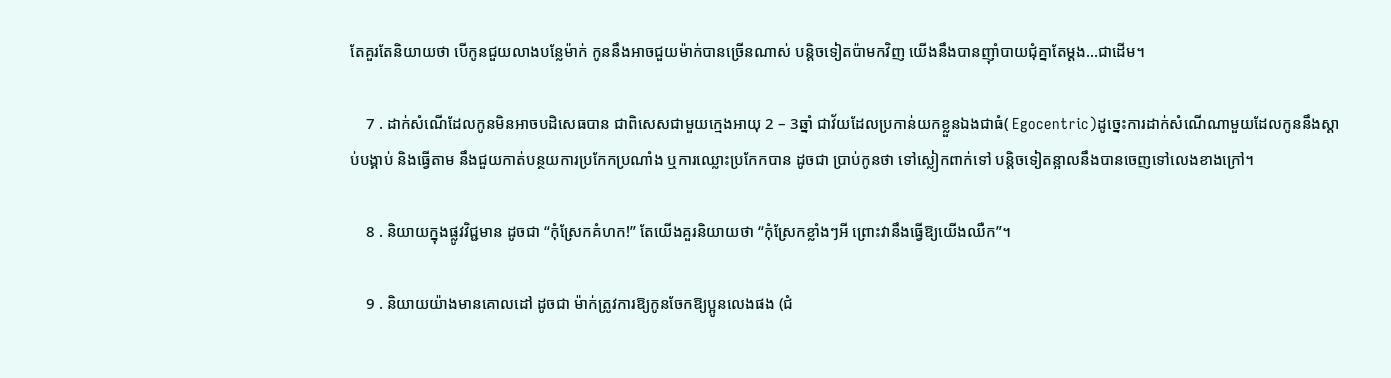តែគួរតែនិយាយថា បើកូនជួយលាងបន្លែម៉ាក់ កូននឹងអាចជួយម៉ាក់បានច្រើនណាស់ បន្តិចទៀតប៉ាមកវិញ យើងនឹងបានញ៉ាំបាយជុំគ្នាតែម្ដង…ជាដើម។

    7 . ដាក់សំណើដែលកូនមិនអាចបដិសេធបាន ជាពិសេសជាមួយក្មេងអាយុ 2 – 3ឆ្នាំ ជាវ័យដែលប្រកាន់យកខ្លួនឯងជាធំ( Egocentric)ដូច្នេះការដាក់សំណើណាមួយដែលកូននឹងស្ដាប់បង្គាប់ និងធ្វើតាម នឹងជួយកាត់បន្ថយការប្រកែកប្រណាំង ឬការឈ្លោះប្រកែកបាន ដូចជា ប្រាប់កូនថា ទៅស្លៀកពាក់ទៅ បន្តិចទៀតន្អាលនឹងបានចេញទៅលេងខាងក្រៅ។

    8 . និយាយក្នុងផ្លូវវិជ្ជមាន ដូចជា “កុំស្រែកគំហក!” តែយើងគួរនិយាយថា “កុំស្រែកខ្លាំងៗអី ព្រោះវានឹងធ្វើឱ្យយើងឈឺក”។

    9 . និយាយយ៉ាងមានគោលដៅ ដូចជា ម៉ាក់ត្រូវការឱ្យកូនចែកឱ្យប្អូនលេងផង (ជំ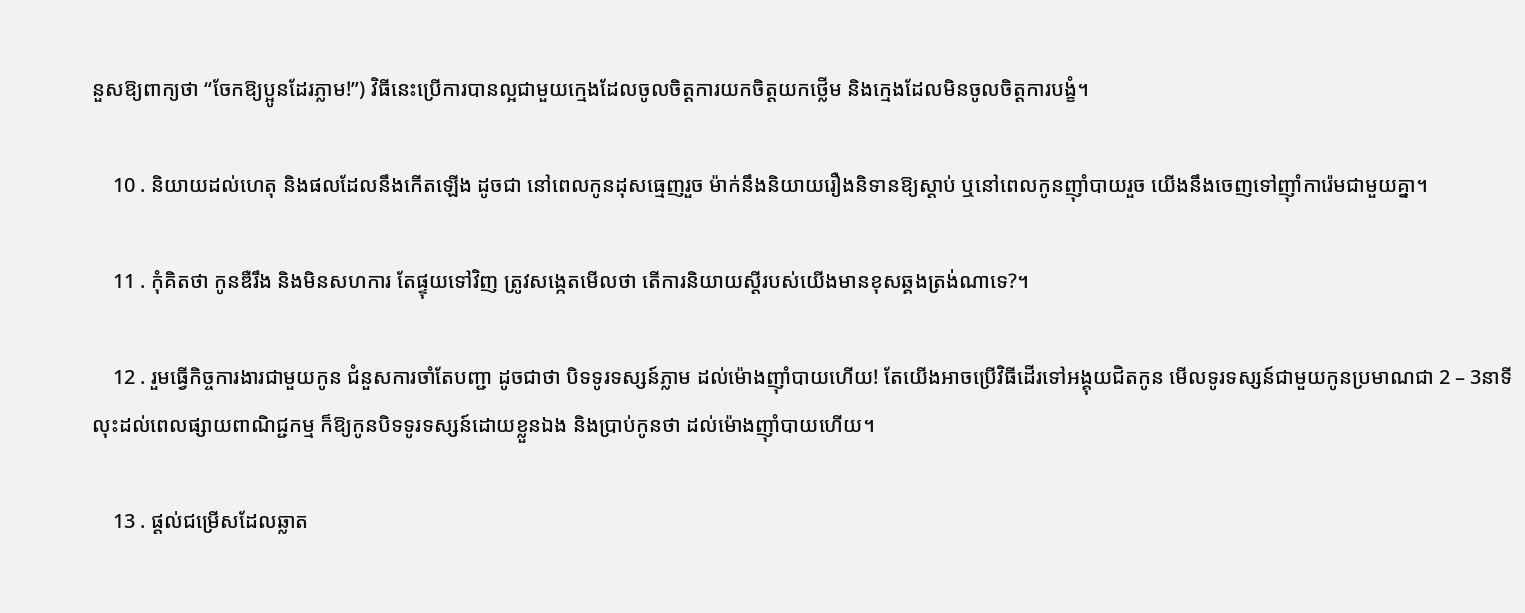នួសឱ្យពាក្យថា “ចែកឱ្យប្អូនដែរភ្លាម!”) វិធីនេះប្រើការបានល្អជាមួយក្មេងដែលចូលចិត្តការយកចិត្តយកថ្លើម និងក្មេងដែលមិនចូលចិត្តការបង្ខំ។

    10 . និយាយដល់ហេតុ និងផលដែលនឹងកើតឡើង ដូចជា នៅពេលកូនដុសធ្មេញរួច ម៉ាក់នឹងនិយាយរឿងនិទានឱ្យស្ដាប់ ឬនៅពេលកូនញ៉ាំបាយរួច យើងនឹងចេញទៅញ៉ាំការ៉េមជាមួយគ្នា។

    11 . កុំគិតថា កូនឌឺរឹង និងមិនសហការ តែផ្ទុយទៅវិញ ត្រូវសង្កេតមើលថា តើការនិយាយស្ដីរបស់យើងមានខុសឆ្គងត្រង់ណាទេ?។

    12 . រួមធ្វើកិច្ចការងារជាមួយកូន ជំនួសការចាំតែបញ្ជា ដូចជាថា បិទទូរទស្សន៍ភ្លាម ដល់ម៉ោងញ៉ាំបាយហើយ! តែយើងអាចប្រើវិធីដើរទៅអង្គុយជិតកូន មើលទូរទស្សន៍ជាមួយកូនប្រមាណជា 2 – 3នាទី លុះដល់ពេលផ្សាយពាណិជ្ជកម្ម ក៏ឱ្យកូនបិទទូរទស្សន៍ដោយខ្លួនឯង និងប្រាប់កូនថា ដល់ម៉ោងញ៉ាំបាយហើយ។

    13 . ផ្ដល់ជម្រើសដែលឆ្លាត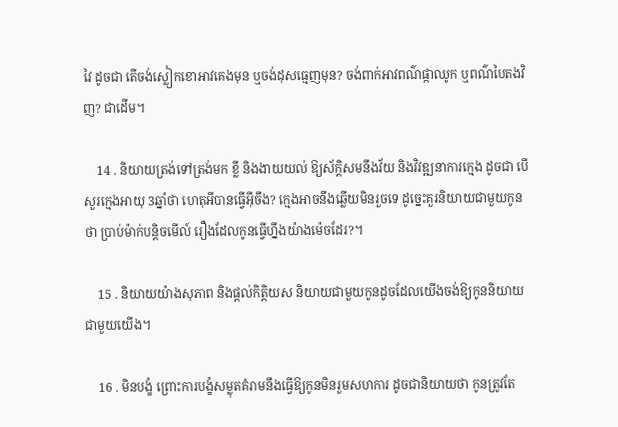វៃ ដូចជា តើចង់ស្លៀកខោអាវគេងមុន ឬចង់ដុសធ្មេញមុន? ចង់ពាក់អាវពណ៌ផ្កាឈូក ឬពណ៌បៃតងវិញ? ជាដើម។

    14 . និយាយត្រង់ទៅត្រង់មក ខ្លី និងងាយយល់ ឱ្យស័ក្តិសមនឹងវ័យ និងវិវឌ្ឍនាការក្មេង ដូចជា បើសួរក្មេងអាយុ 3ឆ្នាំថា ហេតុអីបានធ្វើអ៊ីចឹង? ក្មេងអាចនឹងឆ្លើយមិនរួចទេ ដូច្នេះគួរនិយាយជាមួយកូនថា ប្រាប់ម៉ាក់បន្តិចមើល៍ រឿងដែលកូនធ្វើហ្នឹងយ៉ាងម៉េចដែរ?។

    15 . និយាយយ៉ាងសុភាព និងផ្ដល់កិត្តិយស និយាយជាមួយកូនដូចដែលយើងចង់ឱ្យកូននិយាយជាមួយយើង។

    16 . មិនបង្ខំ ព្រោះការបង្ខំសម្លុតគំរាមនឹងធ្វើឱ្យកូនមិនរួមសហការ ដូចជានិយាយថា កូនត្រូវតែ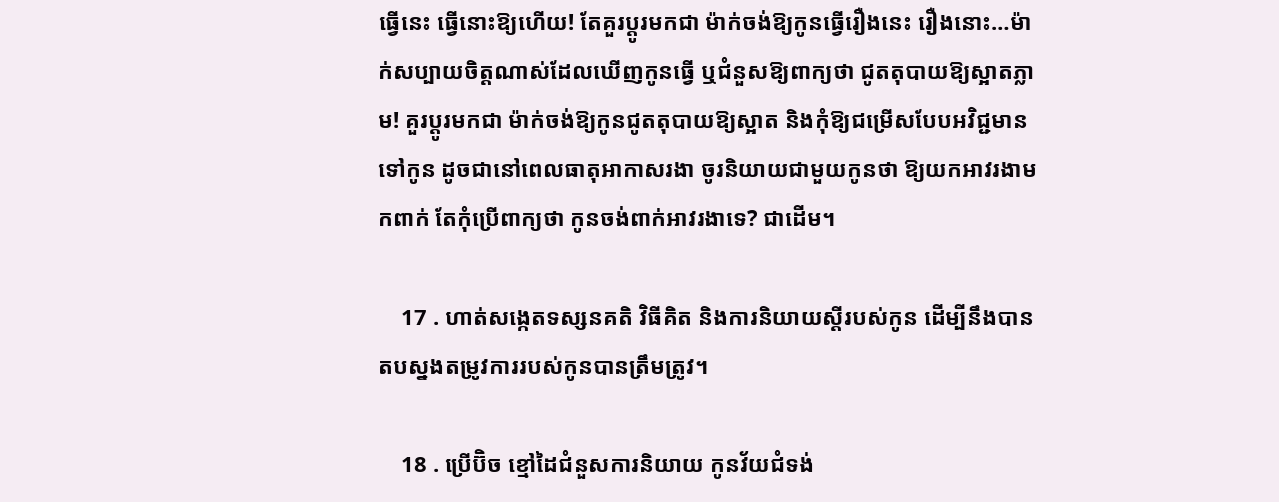ធ្វើនេះ ធ្វើនោះឱ្យហើយ! តែគួរប្ដូរមកជា ម៉ាក់ចង់ឱ្យកូនធ្វើរឿងនេះ រឿងនោះ…ម៉ាក់សប្បាយចិត្តណាស់ដែលឃើញកូនធ្វើ ឬជំនួសឱ្យពាក្យថា ជូតតុបាយឱ្យស្អាតភ្លាម! គួរប្ដូរមកជា ម៉ាក់ចង់ឱ្យកូនជូតតុបាយឱ្យស្អាត និងកុំឱ្យជម្រើសបែបអវិជ្ជមានទៅកូន ដូចជានៅពេលធាតុអាកាសរងា ចូរនិយាយជាមួយកូនថា ឱ្យយកអាវរងាមកពាក់ តែកុំប្រើពាក្យថា កូនចង់ពាក់អាវរងាទេ? ជាដើម។

    17 . ហាត់សង្កេតទស្សនគតិ វិធីគិត និងការនិយាយស្ដីរបស់កូន ដើម្បីនឹងបានតបស្នងតម្រូវការរបស់កូនបានត្រឹមត្រូវ។

    18 . ប្រើប៊ិច ខ្មៅដៃជំនួសការនិយាយ កូនវ័យជំទង់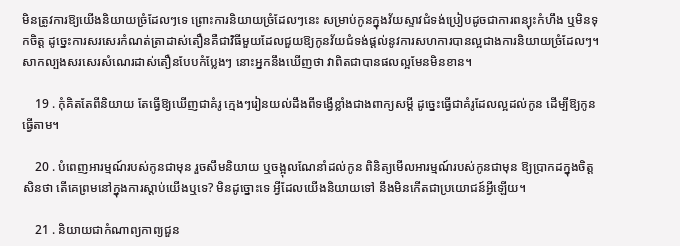មិនត្រូវការឱ្យយើងនិយាយច្រំដែលៗទេ ព្រោះការនិយាយច្រំដែលៗនេះ សម្រាប់កូនក្នុងវ័យស្ទាវជំទង់ប្រៀបដូចជាការពន្យុះកំហឹង ឬមិនទុកចិត្ត ដូច្នេះការសរសេរកំណត់ត្រាដាស់តឿនគឺជាវិធីមួយដែលជួយឱ្យកូនវ័យជំទង់ផ្ដល់នូវការសហការបានល្អជាងការនិយាយច្រំដែលៗ។ សាកល្បងសរសេរសំណេរដាស់តឿនបែបកំប្លែងៗ នោះអ្នកនឹងឃើញថា វាពិតជាបានផលល្អមែនមិនខាន។

    19 . កុំគិតតែពីនិយាយ តែធ្វើឱ្យឃើញជាគំរូ ក្មេងៗរៀនយល់ដឹងពីទង្វើខ្លាំងជាងពាក្យសម្ដី ដូច្នេះធ្វើជាគំរូដែលល្អដល់កូន ដើម្បីឱ្យកូនធ្វើតាម។

    20 . បំពេញអារម្មណ៍របស់កូនជាមុន រួចសឹមនិយាយ ឬចង្អុលណែនាំដល់កូន ពិនិត្យមើលអារម្មណ៍របស់កូនជាមុន ឱ្យប្រាកដក្នុងចិត្តសិនថា តើគេព្រមនៅក្នុងការស្ដាប់យើងឬទេ? មិនដូច្នោះទេ អ្វីដែលយើងនិយាយទៅ នឹងមិនកើតជាប្រយោជន៍អ្វីឡើយ។

    21 . និយាយជាកំណាព្យកាព្យជួន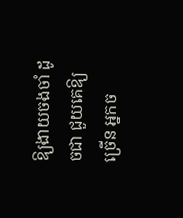ឱ្យងាយចងចាំ ដូចជា ជួយគេឱ្យច្រើន អ្នកច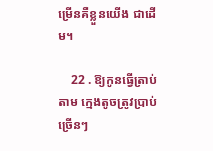ម្រើនគឺខ្លួនយើង ជាដើម។

    22 . ឱ្យកូនធ្វើត្រាប់តាម ក្មេងតូចត្រូវប្រាប់ច្រើនៗ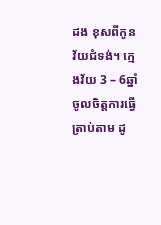ដង ខុសពីកូនវ័យជំទង់។ ក្មេងវ័យ 3 – 6ឆ្នាំចូលចិត្តការធ្វើត្រាប់តាម ដូ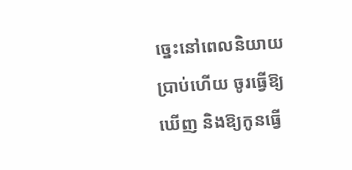ច្នេះនៅពេលនិយាយប្រាប់ហើយ ចូរធ្វើឱ្យឃើញ និងឱ្យកូនធ្វើ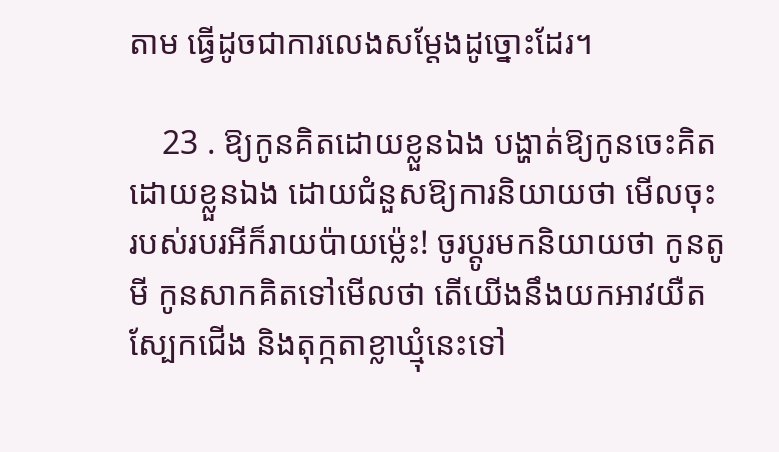តាម ធ្វើដូចជាការលេងសម្ដែងដូច្នោះដែរ។

    23 . ឱ្យកូនគិតដោយខ្លួនឯង បង្ហាត់ឱ្យកូនចេះគិតដោយខ្លួនឯង ដោយជំនួសឱ្យការនិយាយថា មើលចុះ របស់របរអីក៏រាយប៉ាយម្ល៉េះ! ចូរប្ដូរមកនិយាយថា កូនតូមី កូនសាកគិតទៅមើលថា តើយើងនឹងយកអាវយឺត ស្បែកជើង និងតុក្កតាខ្លាឃ្មុំនេះទៅ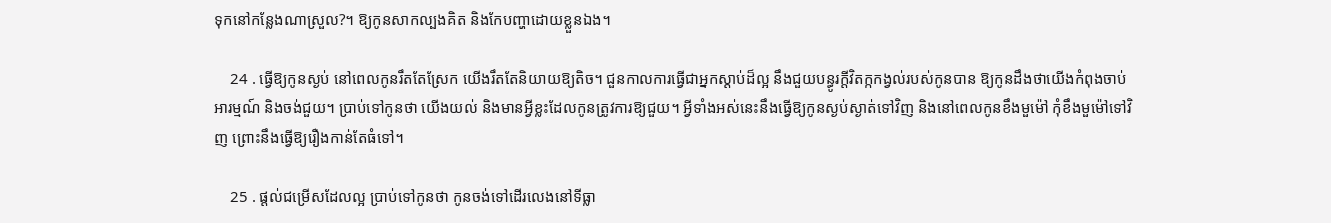ទុកនៅកន្លែងណាស្រួល?។ ឱ្យកូនសាកល្បងគិត និងកែបញ្ហាដោយខ្លួនឯង។

    24 . ធ្វើឱ្យកូនស្ងប់ នៅពេលកូនរឹតតែស្រែក យើងរឹតតែនិយាយឱ្យតិច។ ជួនកាលការធ្វើជាអ្នកស្ដាប់ដ៏ល្អ នឹងជួយបន្ធូរក្ដីវិតក្កកង្វល់របស់កូនបាន ឱ្យកូនដឹងថាយើងកំពុងចាប់អារម្មណ៍ និងចង់ជួយ។ ប្រាប់ទៅកូនថា យើងយល់ និងមានអ្វីខ្លះដែលកូនត្រូវការឱ្យជួយ។ អ្វីទាំងអស់នេះនឹងធ្វើឱ្យកូនស្ងប់ស្ងាត់ទៅវិញ និងនៅពេលកូនខឹងមួម៉ៅ កុំខឹងមួម៉ៅទៅវិញ ព្រោះនឹងធ្វើឱ្យរឿងកាន់តែធំទៅ។

    25 . ផ្ដល់ជម្រើសដែលល្អ ប្រាប់ទៅកូនថា កូនចង់ទៅដើរលេងនៅទីធ្លា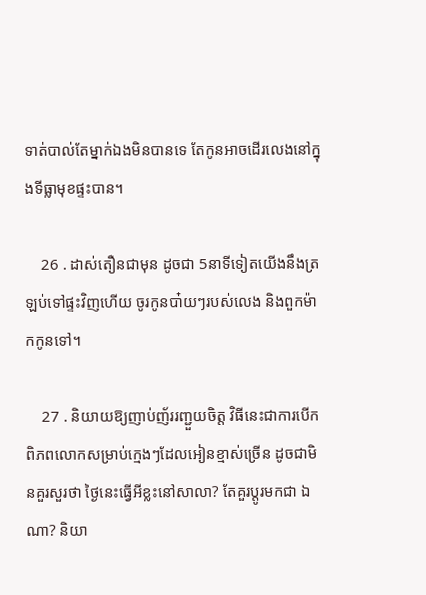ទាត់បាល់តែម្នាក់ឯងមិនបានទេ តែកូនអាចដើរលេងនៅក្នុងទីធ្លាមុខផ្ទះបាន។

    26 . ដាស់តឿនជាមុន ដូចជា 5នាទីទៀតយើងនឹងត្រឡប់ទៅផ្ទះវិញហើយ ចូរកូនបា៎យៗរបស់លេង និងពួកម៉ាកកូនទៅ។

    27 . និយាយឱ្យញាប់ញ័ររញ្ជួយចិត្ត វិធីនេះជាការបើកពិភពលោកសម្រាប់ក្មេងៗដែលអៀនខ្មាស់ច្រើន ដូចជាមិនគួរសួរថា ថ្ងៃនេះធ្វើអីខ្លះនៅសាលា? តែគួរប្ដូរមកជា ឯណា? និយា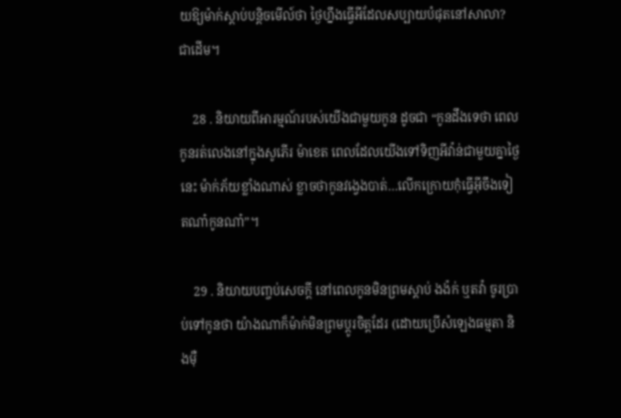យឱ្យម៉ាក់ស្ដាប់បន្តិចមើល៍ថា ថ្ងៃហ្នឹងធ្វើអីដែលសប្បាយបំផុតនៅសាលា? ជាដើម។

    28 . និយាយពីអារម្មណ៍របស់យើងជាមួយកូន ដូចជា “កូនដឹងទេថា ពេលកូនរត់លេងនៅក្នុងសូភើរ ម៉ាខេត ពេលដែលយើងទៅទិញអីវ៉ាន់ជាមួយគ្នាថ្ងៃនេះ ម៉ាក់ភ័យខ្លាំងណាស់ ខ្លាចថាកូនវង្វេងបាត់…លើកក្រោយកុំធ្វើអ៊ីចឹងទៀតណា៎កូនណា៎”។

    29 . និយាយបញ្ចប់សេចក្ដី នៅពេលកូនមិនព្រមស្ដាប់ ងង៉ក់ ឬតវ៉ា ចូរប្រាប់ទៅកូនថា យ៉ាងណាក៏ម៉ាក់មិនព្រមប្ដូរចិត្តដែរ (ដោយប្រើសំឡេងធម្មតា និងម៉ឺ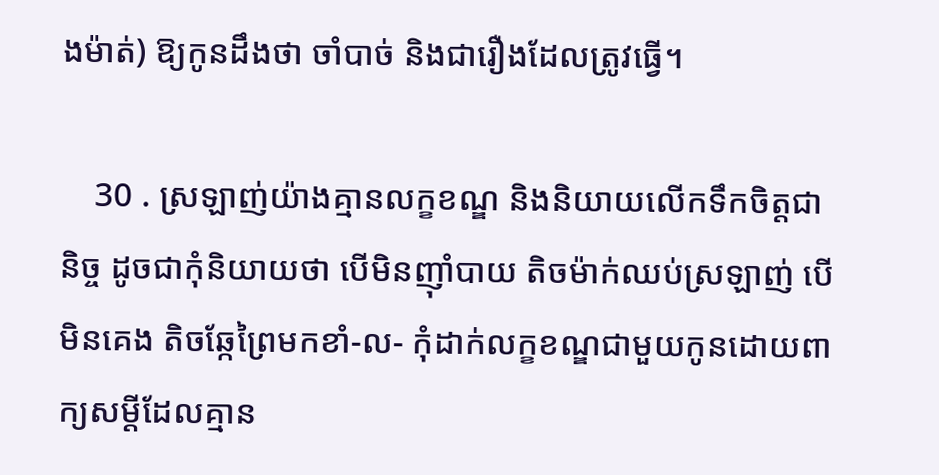ងម៉ាត់) ឱ្យកូនដឹងថា ចាំបាច់ និងជារឿងដែលត្រូវធ្វើ។

    30 . ស្រឡាញ់យ៉ាងគ្មានលក្ខខណ្ឌ និងនិយាយលើកទឹកចិត្តជានិច្ច ដូចជាកុំនិយាយថា បើមិនញ៉ាំបាយ តិចម៉ាក់ឈប់ស្រឡាញ់ បើមិនគេង តិចឆ្កែព្រៃមកខាំ-ល- កុំដាក់លក្ខខណ្ឌជាមួយកូនដោយពាក្យសម្ដីដែលគ្មាន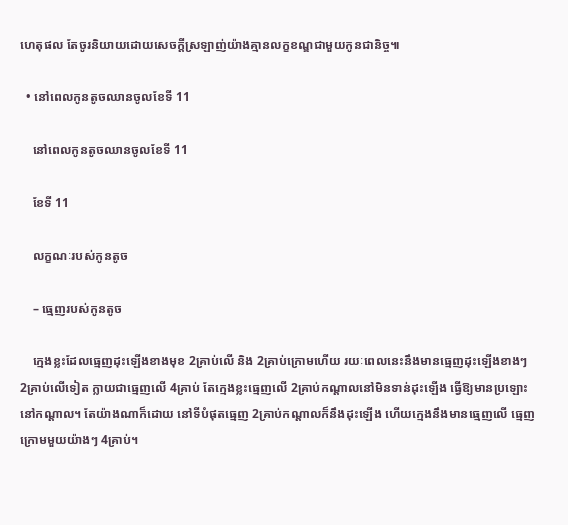ហេតុផល តែចូរនិយាយដោយសេចក្ដីស្រឡាញ់យ៉ាងគ្មានលក្ខខណ្ឌជាមួយកូនជានិច្ច៕

  • នៅពេលកូនតូចឈានចូលខែទី 11

    នៅពេលកូនតូចឈានចូលខែទី 11

    ខែទី 11

    លក្ខណៈរបស់កូនតូច

    – ធ្មេញរបស់កូនតូច

    ក្មេងខ្លះដែលធ្មេញដុះឡើងខាងមុខ 2គ្រាប់លើ និង 2គ្រាប់ក្រោមហើយ រយៈពេលនេះនឹងមានធ្មេញដុះឡើងខាងៗ 2គ្រាប់លើទៀត ក្លាយជាធ្មេញលើ 4គ្រាប់ តែក្មេងខ្លះធ្មេញលើ 2គ្រាប់កណ្ដាលនៅមិនទាន់ដុះឡើង ធ្វើឱ្យមានប្រឡោះនៅកណ្ដាល។ តែយ៉ាងណាក៏ដោយ នៅទីបំផុតធ្មេញ 2គ្រាប់កណ្ដាលក៏នឹងដុះឡើង ហើយក្មេងនឹងមានធ្មេញលើ ធ្មេញក្រោមមួយយ៉ាងៗ 4គ្រាប់។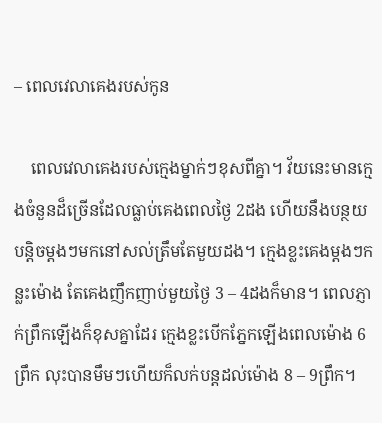– ពេលវេលាគេងរបស់កូន

    ពេលវេលាគេងរបស់ក្មេងម្នាក់ៗខុសពីគ្នា។ វ័យនេះមានក្មេងចំនួនដ៏ច្រើនដែលធ្លាប់គេងពេលថ្ងៃ 2ដង ហើយនឹងបន្ថយបន្តិចម្ដងៗមកនៅសល់ត្រឹមតែមួយដង។ ក្មេងខ្លះគេងម្ដងៗកន្លះម៉ោង តែគេងញឹកញាប់មួយថ្ងៃ 3 – 4ដងក៏មាន។ ពេលភ្ញាក់ព្រឹកឡើងក៏ខុសគ្នាដែរ ក្មេងខ្លះបើកភ្នែកឡើងពេលម៉ោង 6ព្រឹក លុះបានមឹមៗហើយក៏លក់បន្តដល់ម៉ោង 8 – 9ព្រឹក។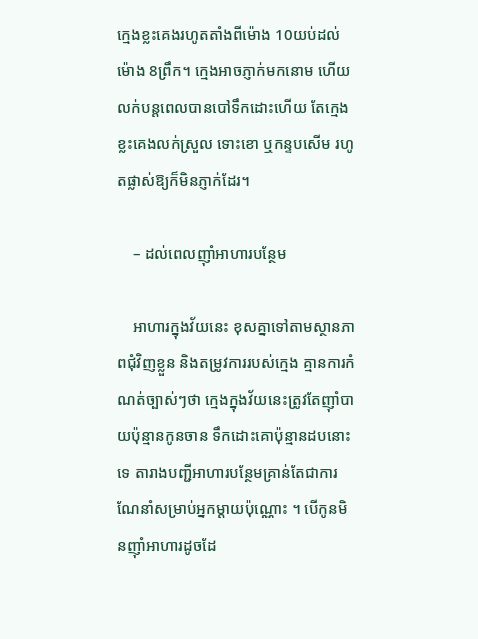ក្មេងខ្លះគេងរហូតតាំងពីម៉ោង 10យប់ដល់ម៉ោង 8ព្រឹក។ ក្មេងអាចភ្ញាក់មកនោម ហើយលក់បន្តពេលបានបៅទឹកដោះហើយ តែក្មេងខ្លះគេងលក់ស្រួល ទោះខោ ឬកន្ទបសើម រហូតផ្លាស់ឱ្យក៏មិនភ្ញាក់ដែរ។

    – ដល់ពេលញ៉ាំអាហារបន្ថែម

    អាហារក្នុងវ័យនេះ ខុសគ្នាទៅតាមស្ថានភាពជុំវិញខ្លួន និងតម្រូវការរបស់ក្មេង គ្មានការកំណត់ច្បាស់ៗថា ក្មេងក្នុងវ័យនេះត្រូវតែញ៉ាំបាយប៉ុន្មានកូនចាន ទឹកដោះគោប៉ុន្មានដបនោះទេ តារាងបញ្ជីអាហារបន្ថែមគ្រាន់តែជាការណែនាំសម្រាប់អ្នកម្ដាយប៉ុណ្ណោះ ។ បើកូនមិនញ៉ាំអាហារដូចដែ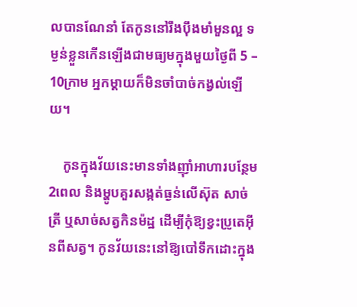លបានណែនាំ តែកូននៅរឹងប៉ឹងមាំមួនល្អ ទម្ងន់ខ្លួនកើនឡើងជាមធ្យមក្នុងមួយថ្ងៃពី 5 – 10ក្រាម អ្នកម្ដាយក៏មិនចាំបាច់កង្វល់ឡើយ។

    កូនក្នុងវ័យនេះមានទាំងញ៉ាំអាហារបន្ថែម 2ពេល និងម្ហូបគួរសង្កត់ធ្ងន់លើស៊ុត សាច់ត្រី ឬសាច់សត្វកិនម៉ដ្ឋ ដើម្បីកុំឱ្យខ្វះប្រូតេអ៊ីនពីសត្វ។ កូនវ័យនេះនៅឱ្យបៅទឹកដោះក្នុង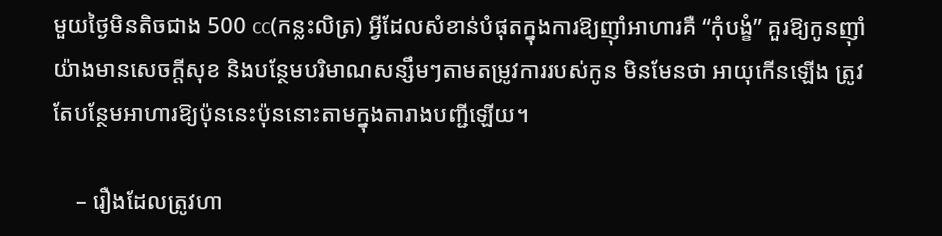មួយថ្ងៃមិនតិចជាង 500 cc(កន្លះលិត្រ) អ្វីដែលសំខាន់បំផុតក្នុងការឱ្យញ៉ាំអាហារគឺ “កុំបង្ខំ” គួរឱ្យកូនញ៉ាំយ៉ាងមានសេចក្ដីសុខ និងបន្ថែមបរិមាណសន្សឹមៗតាមតម្រូវការរបស់កូន មិនមែនថា អាយុកើនឡើង ត្រូវតែបន្ថែមអាហារឱ្យប៉ុននេះប៉ុននោះតាមក្នុងតារាងបញ្ជីឡើយ។

    – រឿងដែលត្រូវហា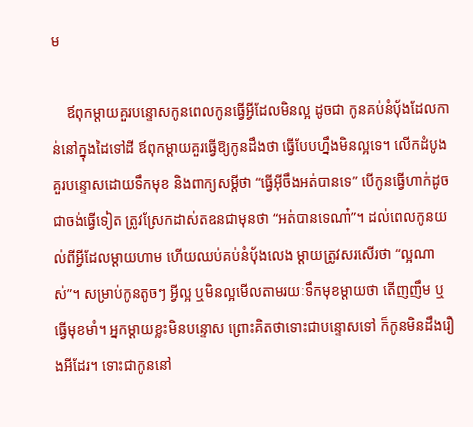ម

    ឪពុកម្ដាយគួរបន្ទោសកូនពេលកូនធ្វើអ្វីដែលមិនល្អ ដូចជា កូនគប់នំប៉័ងដែលកាន់នៅក្នុងដៃទៅដី ឪពុកម្ដាយគួរធ្វើឱ្យកូនដឹងថា ធ្វើបែបហ្នឹងមិនល្អទេ។ លើកដំបូងគួរបន្ទោសដោយទឹកមុខ និងពាក្យសម្ដីថា “ធ្វើអ៊ីចឹងអត់បានទេ” បើកូនធ្វើហាក់ដូចជាចង់ធ្វើទៀត ត្រូវស្រែកដាស់តឧនជាមុនថា “អត់បានទេណា៎”។ ដល់ពេលកូនយល់ពីអ្វីដែលម្ដាយហាម ហើយឈប់គប់នំប៉័ងលេង ម្ដាយត្រូវសរសើរថា “ល្អណាស់”។ សម្រាប់កូនតូចៗ អ្វីល្អ ឬមិនល្អមើលតាមរយៈទឹកមុខម្ដាយថា តើញញឹម ឬធ្វើមុខមាំ។ អ្នកម្ដាយខ្លះមិនបន្ទោស ព្រោះគិតថាទោះជាបន្ទោសទៅ ក៏កូនមិនដឹងរឿងអីដែរ។ ទោះជាកូននៅ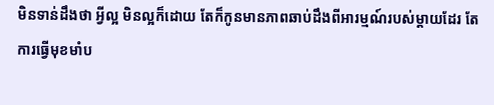មិនទាន់ដឹងថា អ្វីល្អ មិនល្អក៏ដោយ តែក៏កូនមានភាពឆាប់ដឹងពីអារម្មណ៍របស់ម្ដាយដែរ តែការធ្វើមុខមាំប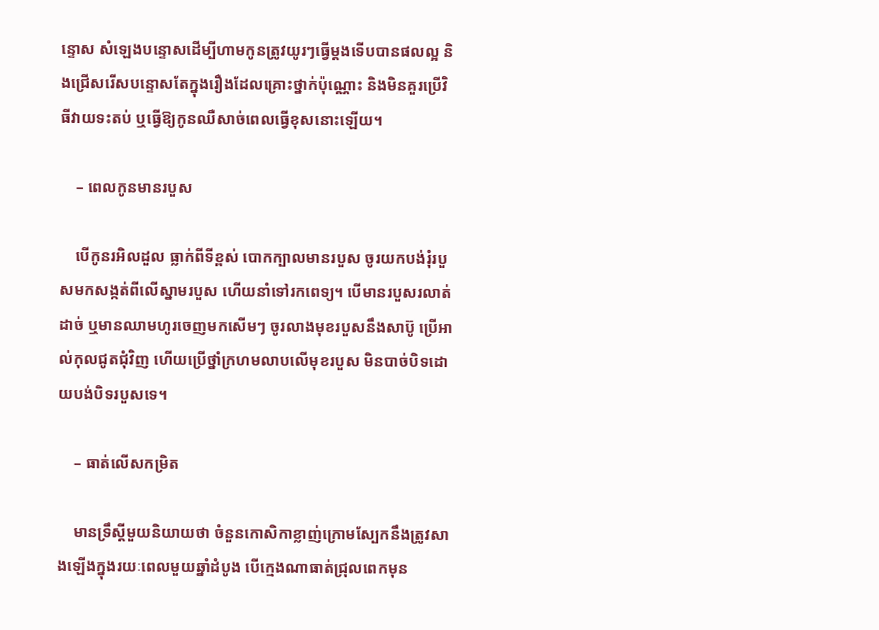ន្ទោស សំឡេងបន្ទោសដើម្បីហាមកូនត្រូវយូរៗធ្វើម្ដងទើបបានផលល្អ និងជ្រើសរើសបន្ទោសតែក្នុងរឿងដែលគ្រោះថ្នាក់ប៉ុណ្ណោះ និងមិនគួរប្រើវិធីវាយទះតប់ ឬធ្វើឱ្យកូនឈឺសាច់ពេលធ្វើខុសនោះឡើយ។

    – ពេលកូនមានរបួស

    បើកូនរអិលដួល ធ្លាក់ពីទីខ្ពស់ បោកក្បាលមានរបួស ចូរយកបង់រុំរបួសមកសង្កត់ពីលើស្នាមរបួស ហើយនាំទៅរកពេទ្យ។ បើមានរបួសរលាត់ដាច់ ឬមានឈាមហូរចេញមកសើមៗ ចូរលាងមុខរបួសនឹងសាប៊ូ ប្រើអាល់កុលជូតជុំវិញ ហើយប្រើថ្នាំក្រហមលាបលើមុខរបួស មិនបាច់បិទដោយបង់បិទរបួសទេ។

    – ធាត់លើសកម្រិត

    មានទ្រឹស្ដីមួយនិយាយថា ចំនួនកោសិកាខ្លាញ់ក្រោមស្បែកនឹងត្រូវសាងឡើងក្នុងរយៈពេលមួយឆ្នាំដំបូង បើក្មេងណាធាត់ជ្រុលពេកមុន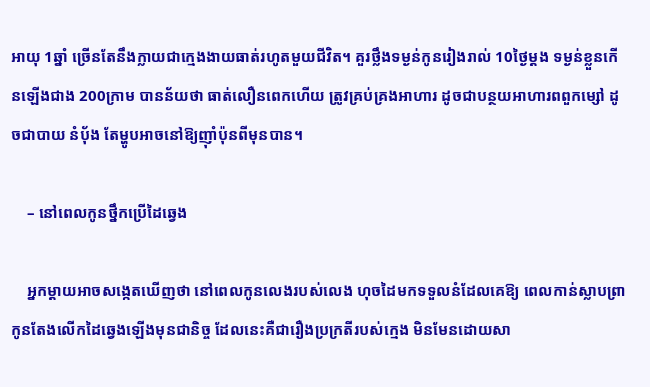អាយុ 1ឆ្នាំ ច្រើនតែនឹងក្លាយជាក្មេងងាយធាត់រហូតមួយជីវិត។ គួរថ្លឹងទម្ងន់កូនរៀងរាល់ 10ថ្ងៃម្ដង ទម្ងន់ខ្លួនកើនឡើងជាង 200ក្រាម បានន័យថា ធាត់លឿនពេកហើយ ត្រូវគ្រប់គ្រងអាហារ ដូចជាបន្ថយអាហារពពួកម្សៅ ដូចជាបាយ នំប៉័ង តែម្ហូបអាចនៅឱ្យញ៉ាំប៉ុនពីមុនបាន។

    – នៅពេលកូនថ្នឹកប្រើដៃឆ្វេង

    អ្នកម្ដាយអាចសង្កេតឃើញថា នៅពេលកូនលេងរបស់លេង ហុចដៃមកទទួលនំដែលគេឱ្យ ពេលកាន់ស្លាបព្រា កូនតែងលើកដៃឆ្វេងឡើងមុនជានិច្ច ដែលនេះគឺជារឿងប្រក្រតីរបស់ក្មេង មិនមែនដោយសា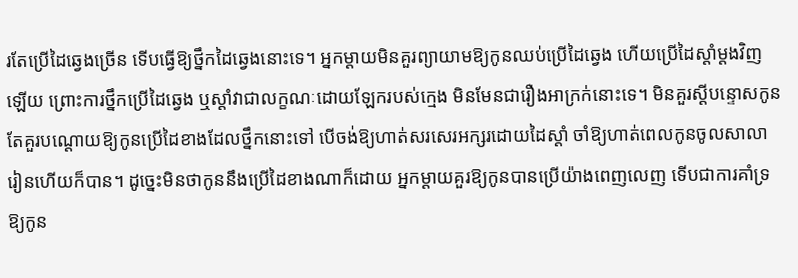រតែប្រើដៃឆ្វេងច្រើន ទើបធ្វើឱ្យថ្នឹកដៃឆ្វេងនោះទេ។ អ្នកម្ដាយមិនគួរព្យាយាមឱ្យកូនឈប់ប្រើដៃឆ្វេង ហើយប្រើដៃស្ដាំម្ដងវិញឡើយ ព្រោះការថ្នឹកប្រើដៃឆ្វេង ឬស្ដាំវាជាលក្ខណៈដោយឡែករបស់ក្មេង មិនមែនជារឿងអាក្រក់នោះទេ។ មិនគួរស្ដីបន្ទោសកូន តែគួរបណ្ដោយឱ្យកូនប្រើដៃខាងដែលថ្នឹកនោះទៅ បើចង់ឱ្យហាត់សរសេរអក្សរដោយដៃស្ដាំ ចាំឱ្យហាត់ពេលកូនចូលសាលារៀនហើយក៏បាន។ ដូច្នេះមិនថាកូននឹងប្រើដៃខាងណាក៏ដោយ អ្នកម្ដាយគួរឱ្យកូនបានប្រើយ៉ាងពេញលេញ ទើបជាការគាំទ្រឱ្យកូន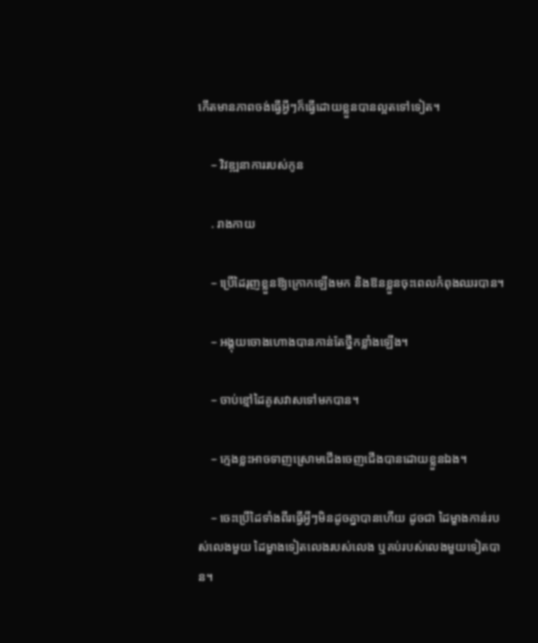កើតមានភាពចង់ធ្វើអ្វីៗក៏ធ្វើដោយខ្លួនបានល្អតទៅទៀត។

    – វិវឌ្ឍនាការរបស់កូន

    . រាងកាយ

    – ប្រើដៃរុញខ្លួនឱ្យក្រោកឡើងមក និងឱនខ្លួនចុះពេលកំពុងឈរបាន។

    – អង្គុយចោងហោងបានកាន់តែថ្នឹកខ្លាំងឡើង។

    – ចាប់ខ្មៅដៃគូសវាសទៅមកបាន។

    – ក្មេងខ្លះអាចទាញស្រោមជើងចេញជើងបានដោយខ្លួនឯង។

    – ចេះប្រើដៃទាំងពីរធ្វើអ្វីៗមិនដូចគ្នាបានហើយ ដូចជា ដៃម្ខាងកាន់របស់លេងមួយ ដៃម្ខាងទៀតលេងរបស់លេង ឬគប់របស់លេងមួយទៀតបាន។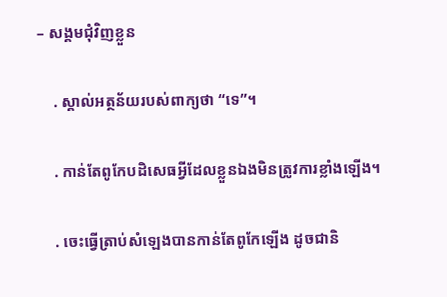– សង្គមជុំវិញខ្លួន

    . ស្គាល់អត្ថន័យរបស់ពាក្យថា “ទេ”។

    . កាន់តែពូកែបដិសេធអ្វីដែលខ្លួនឯងមិនត្រូវការខ្លាំងឡើង។

    . ចេះធ្វើត្រាប់សំឡេងបានកាន់តែពូកែឡើង ដូចជានិ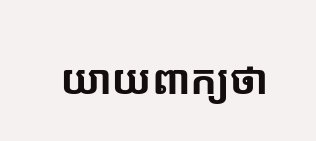យាយពាក្យថា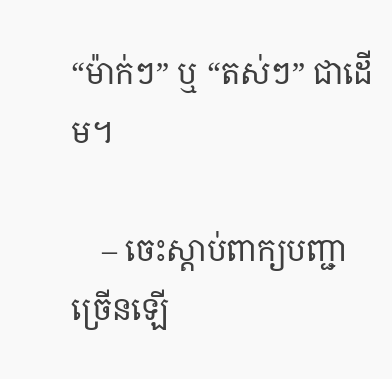“ម៉ាក់ៗ” ឬ “តស់ៗ” ជាដើម។

    – ចេះស្ដាប់ពាក្យបញ្ជាច្រើនឡើ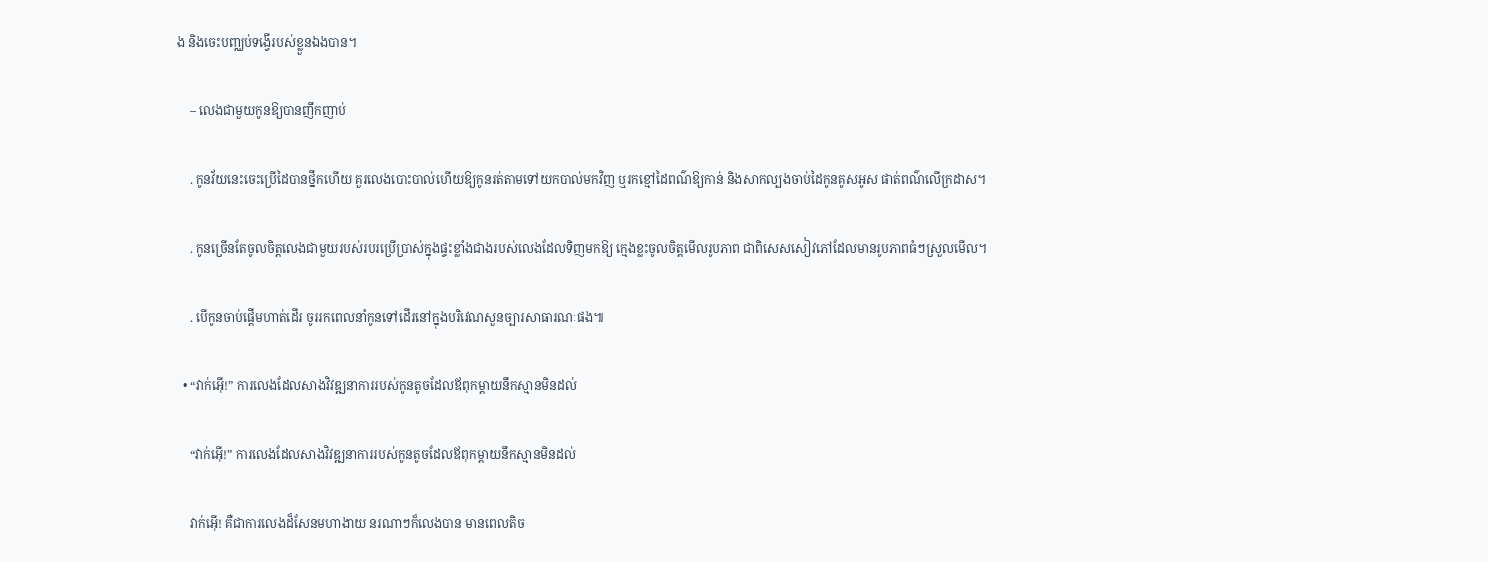ង និងចេះបញ្ឈប់ទង្វើរបស់ខ្លួនឯងបាន។

    – លេងជាមួយកូនឱ្យបានញឹកញាប់

    . កូនវ័យនេះចេះប្រើដៃបានថ្នឹកហើយ គួរលេងបោះបាល់ហើយឱ្យកូនរត់តាមទៅយកបាល់មកវិញ ឬរកខ្មៅដៃពណ៌ឱ្យកាន់ និងសាកល្បងចាប់ដៃកូនគូសអូស ផាត់ពណ៌លើក្រដាស។

    . កូនច្រើនតែចូលចិត្តលេងជាមួយរបស់របរប្រើប្រាស់ក្នុងផ្ទះខ្លាំងជាងរបស់លេងដែលទិញមកឱ្យ ក្មេងខ្លះចូលចិត្តមើលរូបភាព ជាពិសេសសៀវភៅដែលមានរូបភាពធំៗស្រួលមើល។

    . បើកូនចាប់ផ្ដើមហាត់ដើរ ចូររកពេលនាំកូនទៅដើរនៅក្នុងបរិវេណសួនច្បារសាធារណៈផង៕

  • “វាក់អ៊ើ!” ការលេងដែលសាងវិវឌ្ឍនាការរបស់កូនតូចដែលឪពុកម្ដាយនឹកស្មានមិនដល់

    “វាក់អ៊ើ!” ការលេងដែលសាងវិវឌ្ឍនាការរបស់កូនតូចដែលឪពុកម្ដាយនឹកស្មានមិនដល់

    វាក់អ៊ើ! គឺជាការលេងដ៏សែនមហាងាយ នរណាៗក៏លេងបាន មានពេលតិច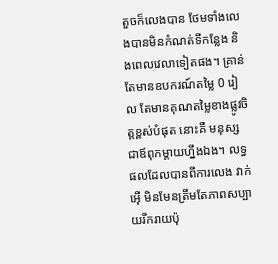តួចក៏លេងបាន ថែមទាំងលេងបានមិនកំណត់ទីកន្លែង និងពេលវេលាទៀតផង។ គ្រាន់តែមានឧបករណ៍តម្លៃ 0 រៀល តែមានគុណតម្លៃខាងផ្លូវចិត្តខ្ពស់បំផុត នោះគឺ មនុស្សជាឪពុកម្ដាយហ្នឹងឯង។ លទ្ធផលដែលបានពីការលេង វាក់អ៊ើ មិនមែនត្រឹមតែភាពសប្បាយរីករាយប៉ុ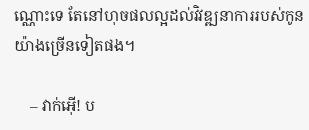ណ្ណោះទេ តែនៅហុចផលល្អដល់វិវឌ្ឍនាការរបស់កូនយ៉ាងច្រើនទៀតផង។

    – វាក់អ៊ើ! ប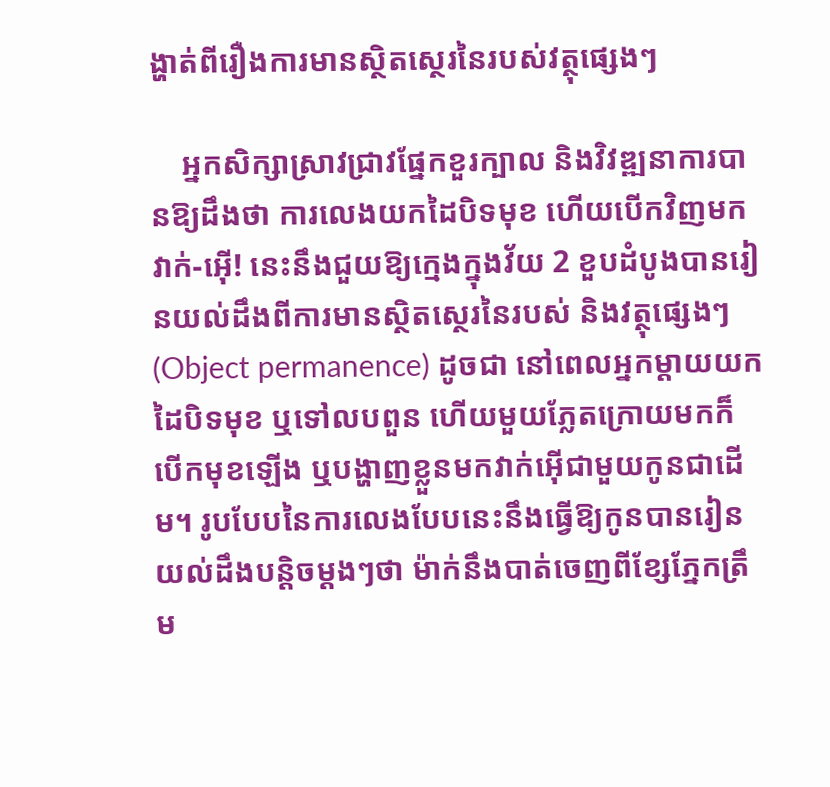ង្ហាត់ពីរឿងការមានស្ថិតស្ថេរនៃរបស់វត្ថុផ្សេងៗ

    អ្នកសិក្សាស្រាវជ្រាវផ្នែកខួរក្បាល និងវិវឌ្ឍនាការបានឱ្យដឹងថា ការលេងយកដៃបិទមុខ ហើយបើកវិញមក វាក់-អ៊ើ! នេះនឹងជួយឱ្យក្មេងក្នុងវ័យ 2 ខួបដំបូងបានរៀនយល់ដឹងពីការមានស្ថិតស្ថេរនៃរបស់ និងវត្ថុផ្សេងៗ(Object permanence) ដូចជា នៅពេលអ្នកម្ដាយយកដៃបិទមុខ ឬទៅលបពួន ហើយមួយភ្លែតក្រោយមកក៏បើកមុខឡើង ឬបង្ហាញខ្លួនមកវាក់អ៊ើជាមួយកូនជាដើម។ រូបបែបនៃការលេងបែបនេះនឹងធ្វើឱ្យកូនបានរៀនយល់ដឹងបន្តិចម្ដងៗថា ម៉ាក់នឹងបាត់ចេញពីខ្សែភ្នែកត្រឹម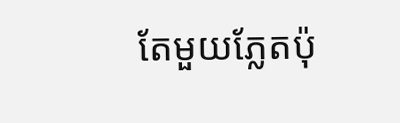តែមួយភ្លែតប៉ុ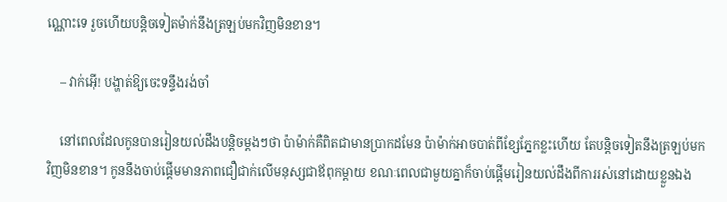ណ្ណោះទេ រួចហើយបន្តិចទៀតម៉ាក់នឹងត្រឡប់មកវិញមិនខាន។

    – វាក់អ៊ើ! បង្ហាត់ឱ្យចេះទន្ទឹងរង់ចាំ

    នៅពេលដែលកូនបានរៀនយល់ដឹងបន្តិចម្ដងៗថា ប៉ាម៉ាក់គឺពិតជាមានប្រាកដមែន ប៉ាម៉ាក់អាចបាត់ពីខ្សែភ្នែកខ្លះហើយ តែបន្តិចទៀតនឹងត្រឡប់មកវិញមិនខាន។ កូននឹងចាប់ផ្ដើមមានភាពជឿជាក់លើមនុស្សជាឪពុកម្ដាយ ខណៈពេលជាមួយគ្នាក៏ចាប់ផ្ដើមរៀនយល់ដឹងពីការរស់នៅដោយខ្លួនឯង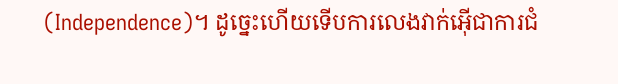(Independence)។ ដូច្នេះហើយទើបការលេងវាក់អ៊ើជាការជំ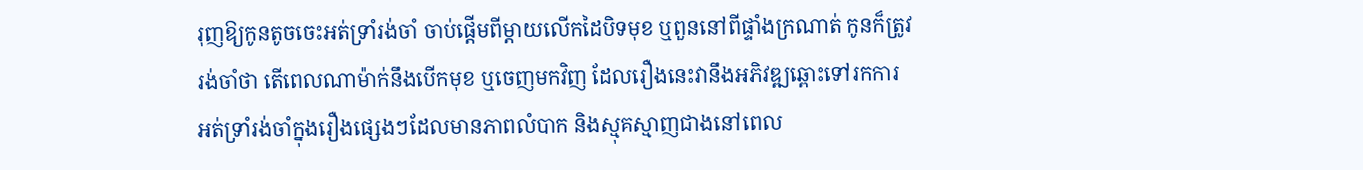រុញឱ្យកូនតូចចេះអត់ទ្រាំរង់ចាំ ចាប់ផ្ដើមពីម្ដាយលើកដៃបិទមុខ ឬពួននៅពីផ្ទាំងក្រណាត់ កូនក៏ត្រូវរង់ចាំថា តើពេលណាម៉ាក់នឹងបើកមុខ ឬចេញមកវិញ ដែលរឿងនេះវានឹងអភិវឌ្ឍឆ្ពោះទៅរកការអត់ទ្រាំរង់ចាំក្នុងរឿងផ្សេងៗដែលមានភាពលំបាក និងស្មុគស្មាញជាងនៅពេល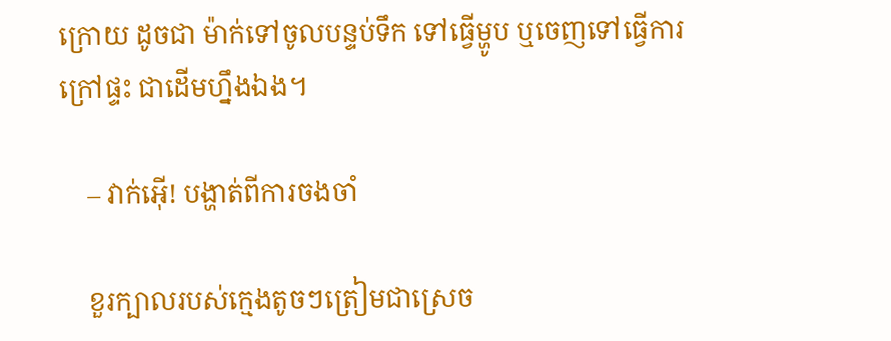ក្រោយ ដូចជា ម៉ាក់ទៅចូលបន្ទប់ទឹក ទៅធ្វើម្ហូប ឬចេញទៅធ្វើការក្រៅផ្ទះ ជាដើមហ្នឹងឯង។

    – វាក់អ៊ើ! បង្ហាត់ពីការចងចាំ

    ខួរក្បាលរបស់ក្មេងតូចៗត្រៀមជាស្រេច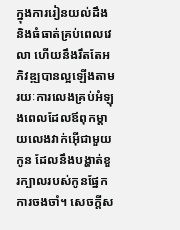ក្នុងការរៀនយល់ដឹង និងធំធាត់គ្រប់ពេលវេលា ហើយនឹងរឹតតែអភិវឌ្ឍបានល្អឡើងតាមរយៈការលេងគ្រប់អំឡុងពេលដែលឪពុកម្ដាយលេងវាក់អ៊ើជាមួយកូន ដែលនឹងបង្ហាត់ខួរក្បាលរបស់កូនផ្នែកការចងចាំ។ សេចក្ដីស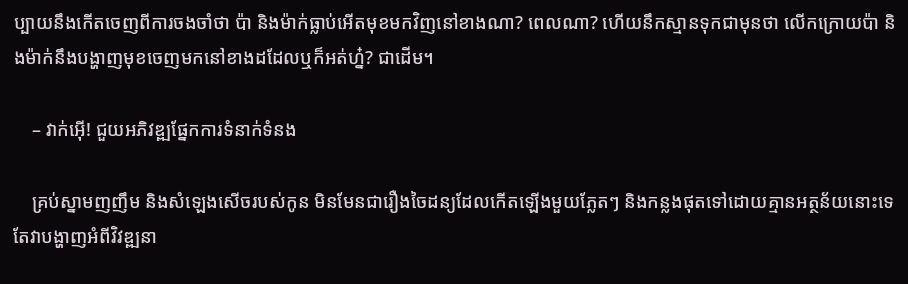ប្បាយនឹងកើតចេញពីការចងចាំថា ប៉ា និងម៉ាក់ធ្លាប់អើតមុខមកវិញនៅខាងណា? ពេលណា? ហើយនឹកស្មានទុកជាមុនថា លើកក្រោយប៉ា និងម៉ាក់នឹងបង្ហាញមុខចេញមកនៅខាងដដែលឬក៏អត់ហ្ន៎? ជាដើម។

    – វាក់អ៊ើ! ជួយអភិវឌ្ឍផ្នែកការទំនាក់ទំនង

    គ្រប់ស្នាមញញឹម និងសំឡេងសើចរបស់កូន មិនមែនជារឿងចៃដន្យដែលកើតឡើងមួយភ្លែតៗ និងកន្លងផុតទៅដោយគ្មានអត្ថន័យនោះទេ តែវាបង្ហាញអំពីវិវឌ្ឍនា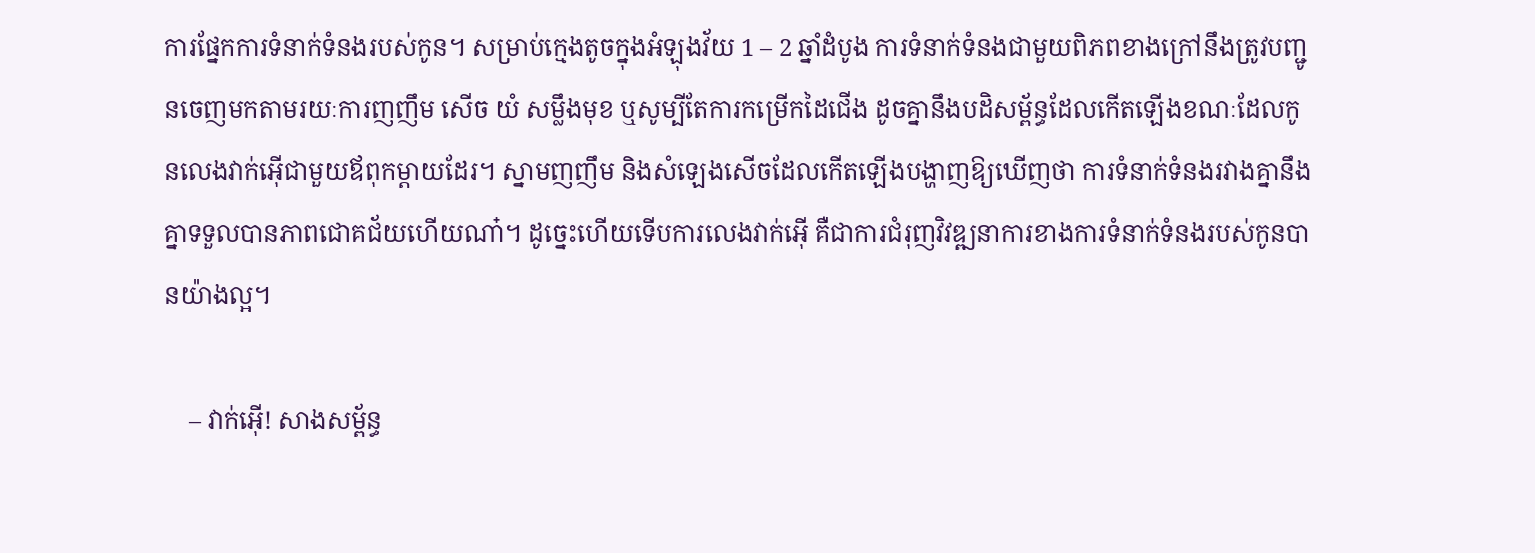ការផ្នែកការទំនាក់ទំនងរបស់កូន។ សម្រាប់ក្មេងតូចក្នុងអំឡុងវ័យ 1 – 2 ឆ្នាំដំបូង ការទំនាក់ទំនងជាមួយពិភពខាងក្រៅនឹងត្រូវបញ្ជូនចេញមកតាមរយៈការញញឹម សើច យំ សម្លឹងមុខ ឬសូម្បីតែការកម្រើកដៃជើង ដូចគ្នានឹងបដិសម្ព័ន្ធដែលកើតឡើងខណៈដែលកូនលេងវាក់អ៊ើជាមួយឪពុកម្ដាយដែរ។ ស្នាមញញឹម និងសំឡេងសើចដែលកើតឡើងបង្ហាញឱ្យឃើញថា ការទំនាក់ទំនងរវាងគ្នានឹងគ្នាទទួលបានភាពជោគជ័យហើយណា៎។ ដូច្នេះហើយទើបការលេងវាក់អ៊ើ គឺជាការជំរុញវិវឌ្ឍនាការខាងការទំនាក់ទំនងរបស់កូនបានយ៉ាងល្អ។

    – វាក់អ៊ើ! សាងសម្ព័ន្ធ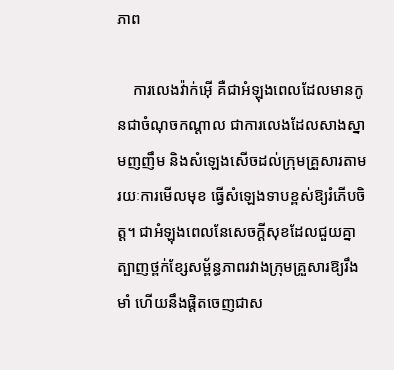ភាព

    ការលេងវ៉ាក់អ៊ើ គឺជាអំឡុងពេលដែលមានកូនជាចំណុចកណ្ដាល ជាការលេងដែលសាងស្នាមញញឹម និងសំឡេងសើចដល់ក្រុមគ្រួសារតាមរយៈការមើលមុខ ធ្វើសំឡេងទាបខ្ពស់ឱ្យរំភើបចិត្ត។ ជាអំឡុងពេលនែសេចក្ដីសុខដែលជួយគ្នាត្បាញថ្ពក់ខ្សែសម្ព័ន្ធភាពរវាងក្រុមគ្រួសារឱ្យរឹងមាំ ហើយនឹងផ្ដិតចេញជាស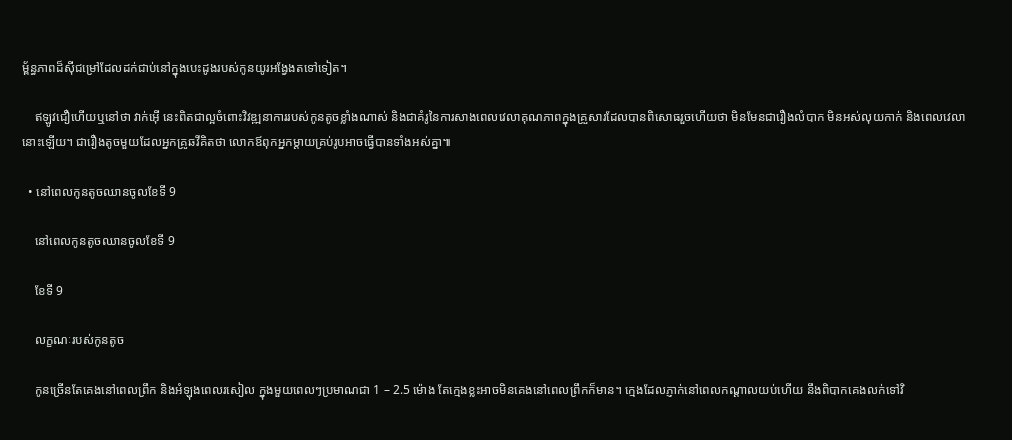ម្ព័ន្ធភាពដ៏ស៊ីជម្រៅដែលដក់ជាប់នៅក្នុងបេះដូងរបស់កូនយូរអង្វែងតទៅទៀត។

    ឥឡូវជឿហើយឬនៅថា វាក់អ៊ើ នេះពិតជាល្អចំពោះវិវឌ្ឍនាការរបស់កូនតូចខ្លាំងណាស់ និងជាគំរូនៃការសាងពេលវេលាគុណភាពក្នុងគ្រួសារដែលបានពិសោធរួចហើយថា មិនមែនជារឿងលំបាក មិនអស់លុយកាក់ និងពេលវេលានោះឡើយ។ ជារឿងតូចមួយដែលអ្នកគ្រូឆវីគិតថា លោកឪពុកអ្នកម្ដាយគ្រប់រូបអាចធ្វើបានទាំងអស់គ្នា៕

  • នៅពេលកូនតូចឈានចូលខែទី 9

    នៅពេលកូនតូចឈានចូលខែទី 9

    ខែទី 9

    លក្ខណៈរបស់កូនតូច

    កូនច្រើនតែគេងនៅពេលព្រឹក និងអំឡុងពេលរសៀល ក្នុងមួយពេលៗប្រមាណជា 1 – 2.5 ម៉ោង តែក្មេងខ្លះអាចមិនគេងនៅពេលព្រឹកក៏មាន។ ក្មេងដែលភ្ញាក់នៅពេលកណ្ដាលយប់ហើយ នឹងពិបាកគេងលក់ទៅវិ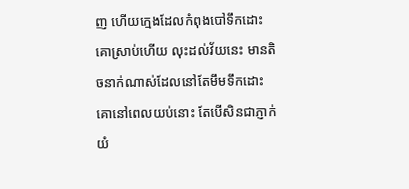ញ ហើយក្មេងដែលកំពុងបៅទឹកដោះគោស្រាប់ហើយ លុះដល់វ័យនេះ មានតិចនាក់ណាស់ដែលនៅតែមឹមទឹកដោះគោនៅពេលយប់នោះ តែបើសិនជាភ្ញាក់យំ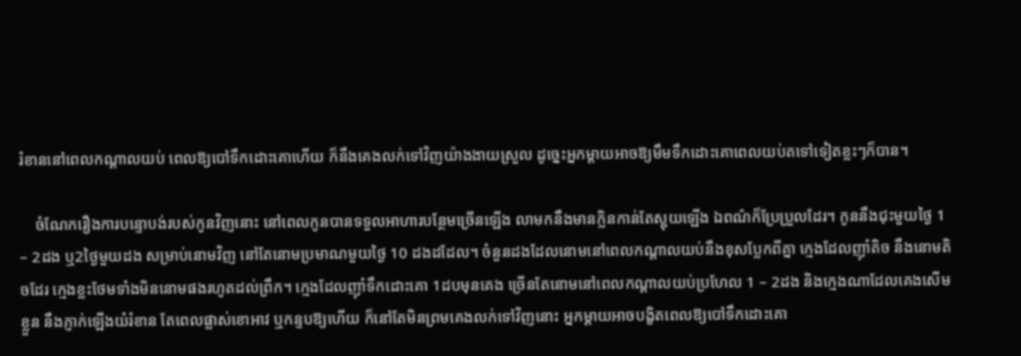រំខាននៅពេលកណ្ដាលយប់ ពេលឱ្យបៅទឹកដោះគោហើយ ក៏នឹងគេងលក់ទៅវិញយ៉ាងងាយស្រួល ដូច្នេះអ្នកម្ដាយអាចឱ្យមឹមទឹកដោះគោពេលយប់តទៅទៀតខ្លះៗក៏បាន។

    ចំណែករឿងការបន្ទោបង់របស់កូនវិញនោះ នៅពេលកូនបានទទួលអាហារបន្ថែមច្រើនឡើង លាមកនឹងមានក្លិនកាន់តែស្អុយឡើង ឯពណ៌ក៏ប្រែប្រួលដែរ។ កូននឹងជុះមួយថ្ងៃ 1 – 2ដង ឬ2ថ្ងៃមួយដង សម្រាប់នោមវិញ នៅតែនោមប្រមាណមួយថ្ងៃ 10 ដងដដែល។ ចំនួនដងដែលនោមនៅពេលកណ្ដាលយប់នឹងខុសប្លែកពីគ្នា ក្មេងដែលញ៉ាំតិច នឹងនោមតិចដែរ ក្មេងខ្លះថែមទាំងមិននោមផងរហូតដល់ព្រឹក។ ក្មេងដែលញ៉ាំទឹកដោះគោ 1ដបមុនគេង ច្រើនតែនោមនៅពេលកណ្ដាលយប់ប្រហែល 1 – 2ដង និងក្មេងណាដែលគេងសើមខ្លួន នឹងភ្ញាក់ឡើងយំរំខាន តែពេលផ្លាស់ខោអាវ ឬកន្ទបឱ្យហើយ ក៏នៅតែមិនព្រមគេងលក់ទៅវិញនោះ អ្នកម្ដាយអាចបង្ខិតពេលឱ្យបៅទឹកដោះគោ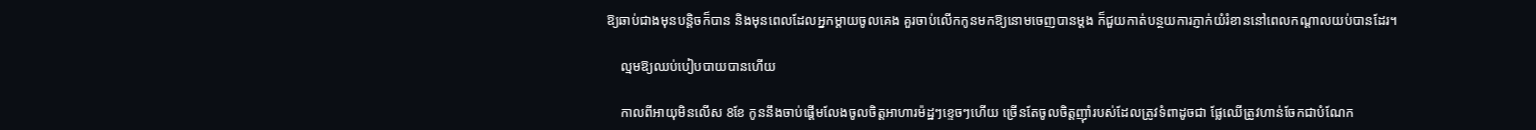ឱ្យឆាប់ជាងមុនបន្តិចក៏បាន និងមុនពេលដែលអ្នកម្ដាយចូលគេង គួរចាប់លើកកូនមកឱ្យនោមចេញបានម្ដង ក៏ជួយកាត់បន្ថយការភ្ញាក់យំរំខាននៅពេលកណ្ដាលយប់បានដែរ។

    ល្មមឱ្យឈប់បៀបបាយបានហើយ

    កាលពីអាយុមិនលើស 8ខែ កូននឹងចាប់ផ្ដើមលែងចូលចិត្តអាហារម៉ដ្ឋៗខ្ទេចៗហើយ ច្រើនតែចូលចិត្តញ៉ាំរបស់ដែលត្រូវទំពាដូចជា ផ្លែឈើត្រូវហាន់ចែកជាបំណែក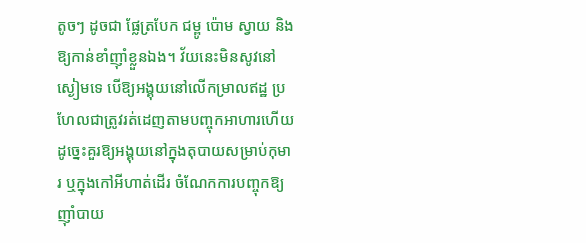តូចៗ ដូចជា ផ្លែត្របែក ជម្ពូ ប៉ោម ស្វាយ និងឱ្យកាន់ខាំញ៉ាំខ្លួនឯង។ វ័យនេះមិនសូវនៅស្ងៀមទេ បើឱ្យអង្គុយនៅលើកម្រាលឥដ្ឋ ប្រហែលជាត្រូវរត់ដេញតាមបញ្ចុកអាហារហើយ ដូច្នេះគួរឱ្យអង្គុយនៅក្នុងតុបាយសម្រាប់កុមារ ឬក្នុងកៅអីហាត់ដើរ ចំណែកការបញ្ចុកឱ្យញ៉ាំបាយ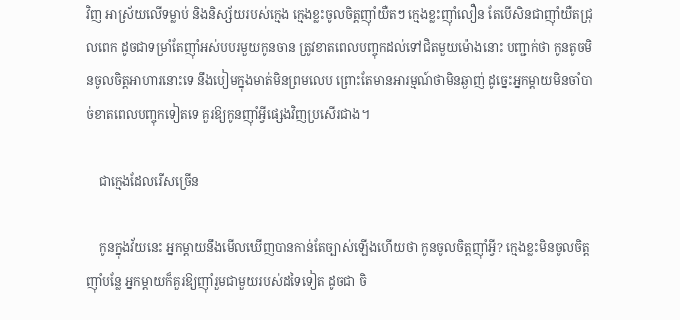វិញ អាស្រ័យលើទម្លាប់ និងនិស្ស័យរបស់ក្មេង ក្មេងខ្លះចូលចិត្តញ៉ាំយឺតៗ ក្មេងខ្លះញ៉ាំលឿន តែបើសិនជាញ៉ាំយឺតជ្រុលពេក ដូចជាទម្រាំតែញ៉ាំអស់បបរមួយកូនចាន ត្រូវខាតពេលបញ្ចុកដល់ទៅជិតមួយម៉ោងនោះ បញ្ជាក់ថា កូនតូចមិនចូលចិត្តអាហារនោះទេ នឹងបៀមក្នុងមាត់មិនព្រមលេប ព្រោះតែមានអារម្មណ៍ថាមិនឆ្ងាញ់ ដូច្នេះអ្នកម្ដាយមិនចាំបាច់ខាតពេលបញ្ចុកទៀតទេ គួរឱ្យកូនញ៉ាំអ្វីផ្សេងវិញប្រសើរជាង។

    ជាក្មេងដែលរើសច្រើន

    កូនក្នុងវ័យនេះ អ្នកម្ដាយនឹងមើលឃើញបានកាន់តែច្បាស់ឡើងហើយថា កូនចូលចិត្តញ៉ាំអ្វី? ក្មេងខ្លះមិនចូលចិត្តញ៉ាំបន្លែ អ្នកម្ដាយក៏គួរឱ្យញ៉ាំរួមជាមួយរបស់ដទៃទៀត ដូចជា ចិ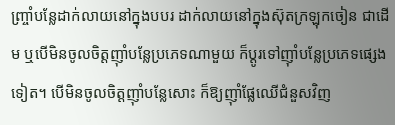ញ្ច្រាំបន្លែដាក់លាយនៅក្នុងបបរ ដាក់លាយនៅក្នុងស៊ុតក្រឡុកចៀន ជាដើម ឬបើមិនចូលចិត្តញ៉ាំបន្លែប្រភេទណាមួយ ក៏ប្ដូរទៅញ៉ាំបន្លែប្រភេទផ្សេងទៀត។ បើមិនចូលចិត្តញ៉ាំបន្លែសោះ ក៏ឱ្យញ៉ាំផ្លែឈើជំនួសវិញ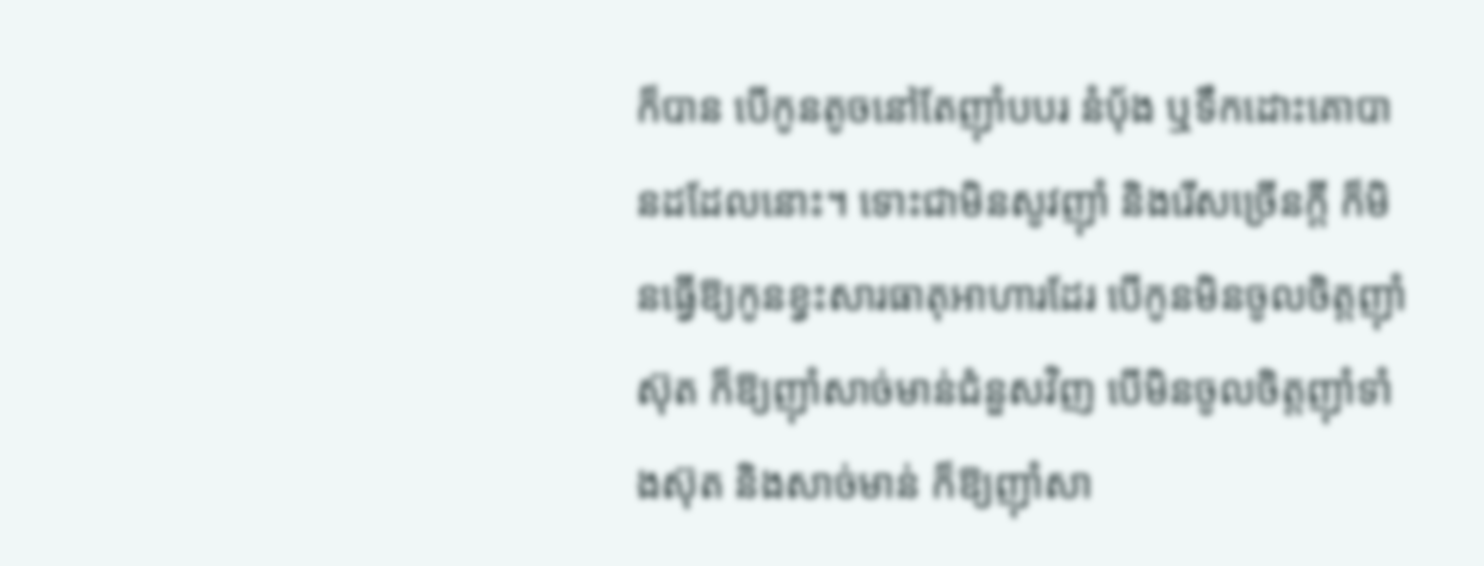ក៏បាន បើកូនតូចនៅតែញ៉ាំបបរ នំប៉័ង ឬទឹកដោះគោបានដដែលនោះ។ ទោះជាមិនសូវញ៉ាំ និងរើសច្រើនក្ដី ក៏មិនធ្វើឱ្យកូនខ្វះសារធាតុអាហារដែរ បើកូនមិនចូលចិត្តញ៉ាំស៊ុត ក៏ឱ្យញ៉ាំសាច់មាន់ជំនួសវិញ បើមិនចូលចិត្តញ៉ាំទាំងស៊ុត និងសាច់មាន់ ក៏ឱ្យញ៉ាំសា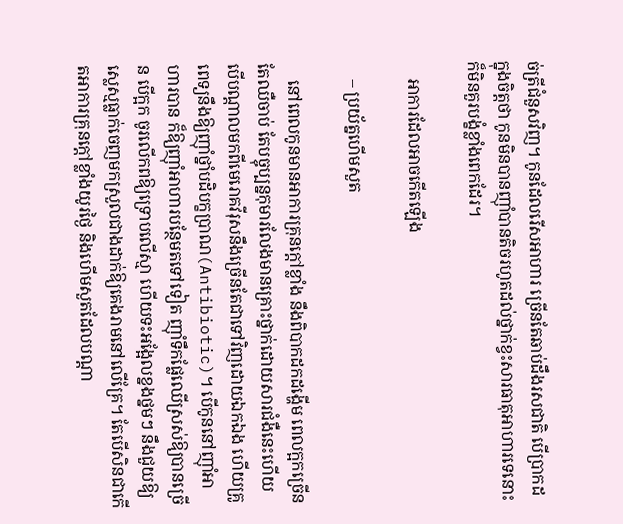ច់ត្រីជំនួសវិញ។ កូនដែលរើសអាហារ ច្រើនតែឆាប់ដឹងរសជាតិ បើប្រាកដក្នុងចិត្តថា កូនមិនបានញ៉ាំបានតិចរហូតដល់ថ្នាក់ខ្វះសារធាតុអាហារទេនោះ ក៏មិនគួរបង្ខំខ្លាំងពេកដែរ។

    អាការដែលអាចកើតឡើង

    – ប្រយ័ត្នហើមសួត

    នៅពេលកូនមានអាការគ្រុនក្ដៅខ្លាំង នឹងពិបាកដកដង្ហើម ពេលក្អកច្រើនតែឈឺចាប់ តែបច្ចុប្បន្នកុមារលែងមានគ្រោះថ្នាក់ដោយសារជំងឺនេះហើយ បើបណ្ដាលមកពីមេរោគវីរុសនឹងច្រើនតែជាទៅវិញដោយឯកឯង ហើយគ្រូពេទ្យនឹងឱ្យញ៉ាំថ្នាំបដិបក្ខប្រាណ(Antibiotic)។ បើកូននៅញ៉ាំអាហារបាន ក៏ឱ្យញ៉ាំអាហារបន្ថែមតទៅទៀត ញ៉ាំទឹកផ្លែឈើស្រស់ឱ្យបានច្រើន បើក្អក ចូរលើកពឱ្យទ្រោបលើស្មា ហើយទះអង្អែលខ្នងថ្នមៗ នឹងជួយឱ្យស្លេស្មធ្លាក់ចេញមកស្រួលជាងដាក់ឱ្យគេងរាមនៅលើគ្រែ។ តែបើសិនជាកើតអាការគ្រុនក្ដៅខ្លាំងយូរថ្ងៃ និងហើមសួតដែលបណ្ដា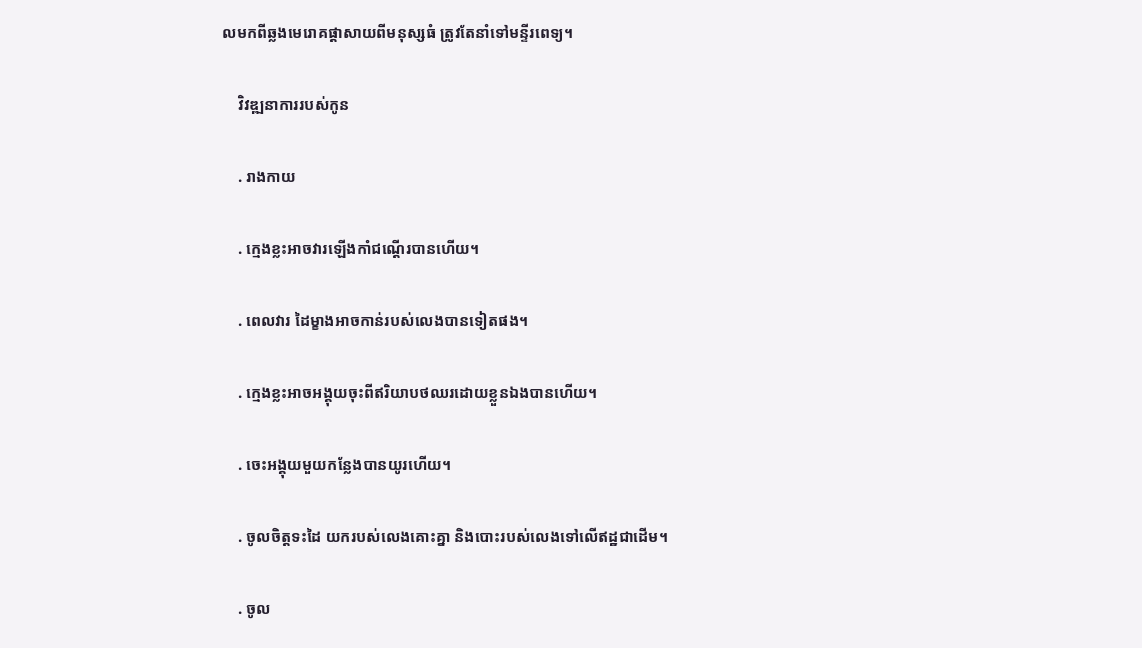លមកពីឆ្លងមេរោគផ្ដាសាយពីមនុស្សធំ ត្រូវតែនាំទៅមន្ទីរពេទ្យ។

    វិវឌ្ឍនាការរបស់កូន

    . រាងកាយ

    . ក្មេងខ្លះអាចវារឡើងកាំជណ្ដើរបានហើយ។

    . ពេលវារ ដៃម្ខាងអាចកាន់របស់លេងបានទៀតផង។

    . ក្មេងខ្លះអាចអង្គុយចុះពីឥរិយាបថឈរដោយខ្លួនឯងបានហើយ។

    . ចេះអង្គុយមួយកន្លែងបានយូរហើយ។

    . ចូលចិត្តទះដៃ យករបស់លេងគោះគ្នា និងបោះរបស់លេងទៅលើឥដ្ឋជាដើម។

    . ចូល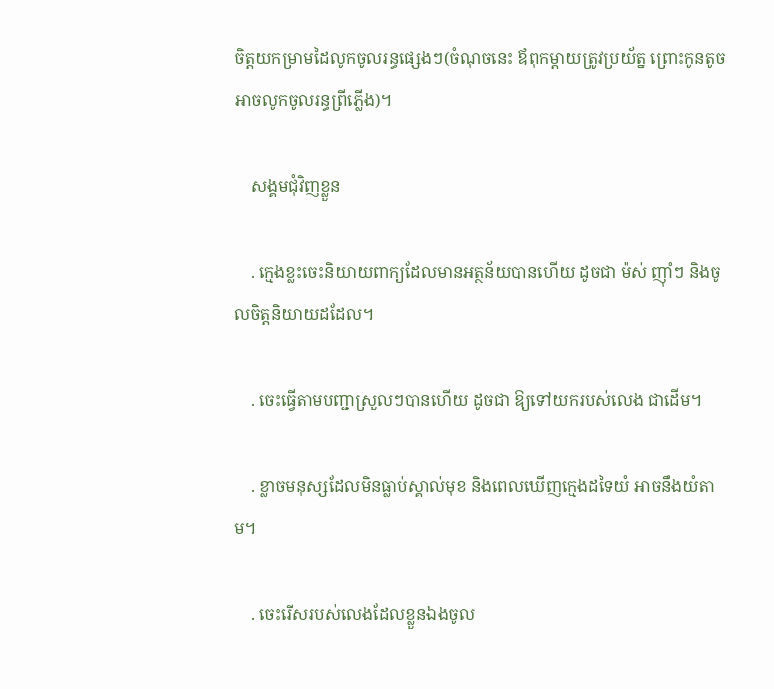ចិត្តយកម្រាមដៃលូកចូលរន្ធផ្សេងៗ(ចំណុចនេះ ឪពុកម្ដាយត្រូវប្រយ័ត្ន ព្រោះកូនតូចអាចលូកចូលរន្ធព្រីភ្លើង)។

    សង្គមជុំវិញខ្លួន

    . ក្មេងខ្លះចេះនិយាយពាក្យដែលមានអត្ថន័យបានហើយ ដូចជា ម៉ស់ ញ៉ាំៗ និងចូលចិត្តនិយាយដដែល។

    . ចេះធ្វើតាមបញ្ជាស្រួលៗបានហើយ ដូចជា ឱ្យទៅយករបស់លេង ជាដើម។

    . ខ្លាចមនុស្សដែលមិនធ្លាប់ស្គាល់មុខ និងពេលឃើញក្មេងដទៃយំ អាចនឹងយំតាម។

    . ចេះរើសរបស់លេងដែលខ្លួនឯងចូល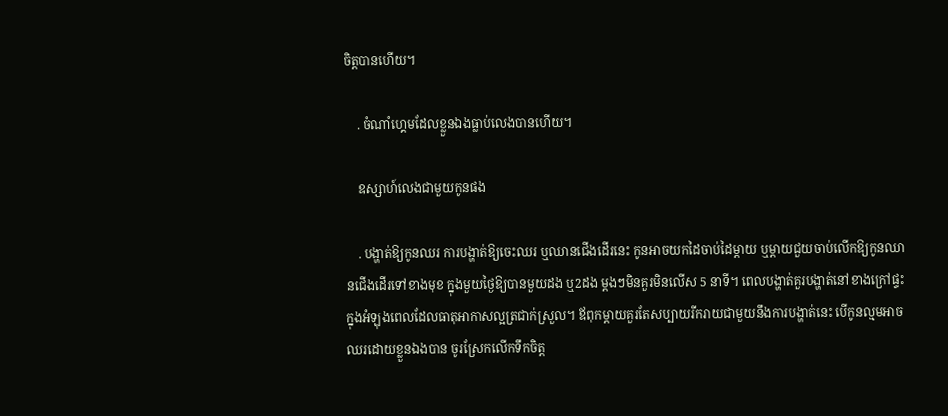ចិត្តបានហើយ។

    . ចំណាំហ្គេមដែលខ្លួនឯងធ្លាប់លេងបានហើយ។

    ឧស្សាហ៍លេងជាមួយកូនផង

    . បង្ហាត់ឱ្យកូនឈរ ការបង្ហាត់ឱ្យចេះឈរ ឬឈានជើងដើរនេះ កូនអាចយកដៃចាប់ដៃម្ដាយ ឬម្ដាយជួយចាប់លើកឱ្យកូនឈានជើងដើរទៅខាងមុខ ក្នុងមួយថ្ងៃឱ្យបានមួយដង ឬ2ដង ម្ដងៗមិនគួរមិនលើស 5 នាទី។ ពេលបង្ហាត់គួរបង្ហាត់នៅខាងក្រៅផ្ទះក្នុងអំឡុងពេលដែលធាតុអាកាសល្អត្រជាក់ស្រួល។ ឪពុកម្ដាយគួរតែសប្បាយរីករាយជាមួយនឹងការបង្ហាត់នេះ បើកូនល្មមអាចឈរដោយខ្លួនឯងបាន ចូរស្រែកលើកទឹកចិត្ត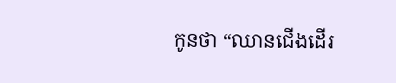កូនថា “ឈានជើងដើរ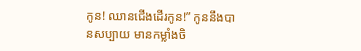កូន! ឈានជើងដើរកូន!” កូននឹងបានសប្បាយ មានកម្លាំងចិ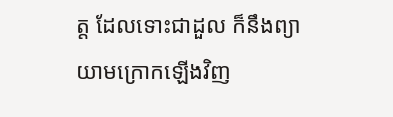ត្ត ដែលទោះជាដួល ក៏នឹងព្យាយាមក្រោកឡើងវិញ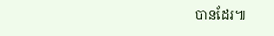បានដែរ៕